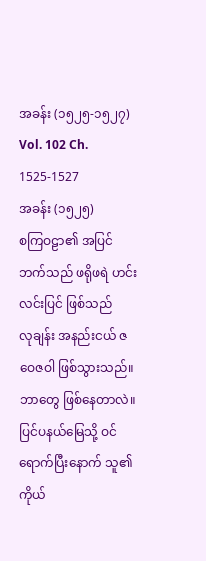အခန်း (၁၅၂၅-၁၅၂၇)
Vol. 102 Ch. 1525-1527
အခန်း (၁၅၂၅)
စကြဝဠာ၏ အပြင်ဘက်သည် ဖရိုဖရဲ ဟင်းလင်းပြင် ဖြစ်သည်
လုချန်း အနည်းငယ် ဇဝေဇဝါ ဖြစ်သွားသည်။
ဘာတွေ ဖြစ်နေတာလဲ။
ပြင်ပနယ်မြေသို့ ဝင်ရောက်ပြီးနောက် သူ၏ ကိုယ်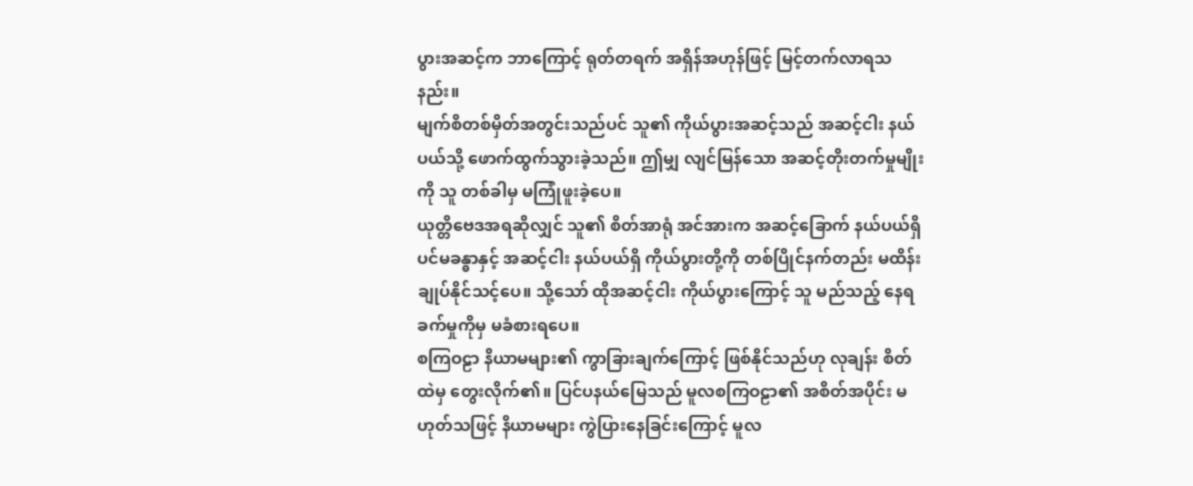ပွားအဆင့်က ဘာကြောင့် ရုတ်တရက် အရှိန်အဟုန်ဖြင့် မြင့်တက်လာရသနည်း။
မျက်စိတစ်မှိတ်အတွင်းသည်ပင် သူ၏ ကိုယ်ပွားအဆင့်သည် အဆင့်ငါး နယ်ပယ်သို့ ဖောက်ထွက်သွားခဲ့သည်။ ဤမျှ လျင်မြန်သော အဆင့်တိုးတက်မှုမျိုးကို သူ တစ်ခါမှ မကြုံဖူးခဲ့ပေ။
ယုတ္တိဗေဒအရဆိုလျှင် သူ၏ စိတ်အာရုံ အင်အားက အဆင့်ခြောက် နယ်ပယ်ရှိ ပင်မခန္ဓာနှင့် အဆင့်ငါး နယ်ပယ်ရှိ ကိုယ်ပွားတို့ကို တစ်ပြိုင်နက်တည်း မထိန်းချုပ်နိုင်သင့်ပေ။ သို့သော် ထိုအဆင့်ငါး ကိုယ်ပွားကြောင့် သူ မည်သည့် နေရခက်မှုကိုမှ မခံစားရပေ။
စကြဝဠာ နိယာမများ၏ ကွာခြားချက်ကြောင့် ဖြစ်နိုင်သည်ဟု လုချန်း စိတ်ထဲမှ တွေးလိုက်၏။ ပြင်ပနယ်မြေသည် မူလစကြဝဠာ၏ အစိတ်အပိုင်း မဟုတ်သဖြင့် နိယာမများ ကွဲပြားနေခြင်းကြောင့် မူလ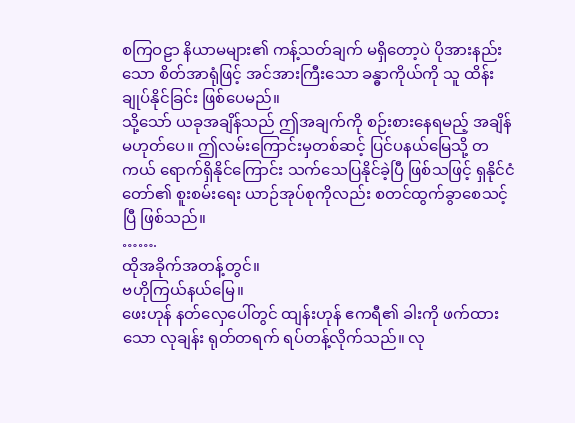စကြဝဠာ နိယာမများ၏ ကန့်သတ်ချက် မရှိတော့ပဲ ပိုအားနည်းသော စိတ်အာရုံဖြင့် အင်အားကြီးသော ခန္ဓာကိုယ်ကို သူ ထိန်းချုပ်နိုင်ခြင်း ဖြစ်ပေမည်။
သို့သော် ယခုအချိန်သည် ဤအချက်ကို စဉ်းစားနေရမည့် အချိန်မဟုတ်ပေ။ ဤလမ်းကြောင်းမှတစ်ဆင့် ပြင်ပနယ်မြေသို့ တကယ် ရောက်ရှိနိုင်ကြောင်း သက်သေပြနိုင်ခဲ့ပြီ ဖြစ်သဖြင့် ရှနိုင်ငံတော်၏ စူးစမ်းရေး ယာဉ်အုပ်စုကိုလည်း စတင်ထွက်ခွာစေသင့်ပြီ ဖြစ်သည်။
…….
ထိုအခိုက်အတန့်တွင်။
ဗဟိုကြယ်နယ်မြေ။
ဖေးဟုန် နတ်လှေပေါ်တွင် ထျန်းဟုန် ဧကရီ၏ ခါးကို ဖက်ထားသော လုချန်း ရုတ်တရက် ရပ်တန့်လိုက်သည်။ လု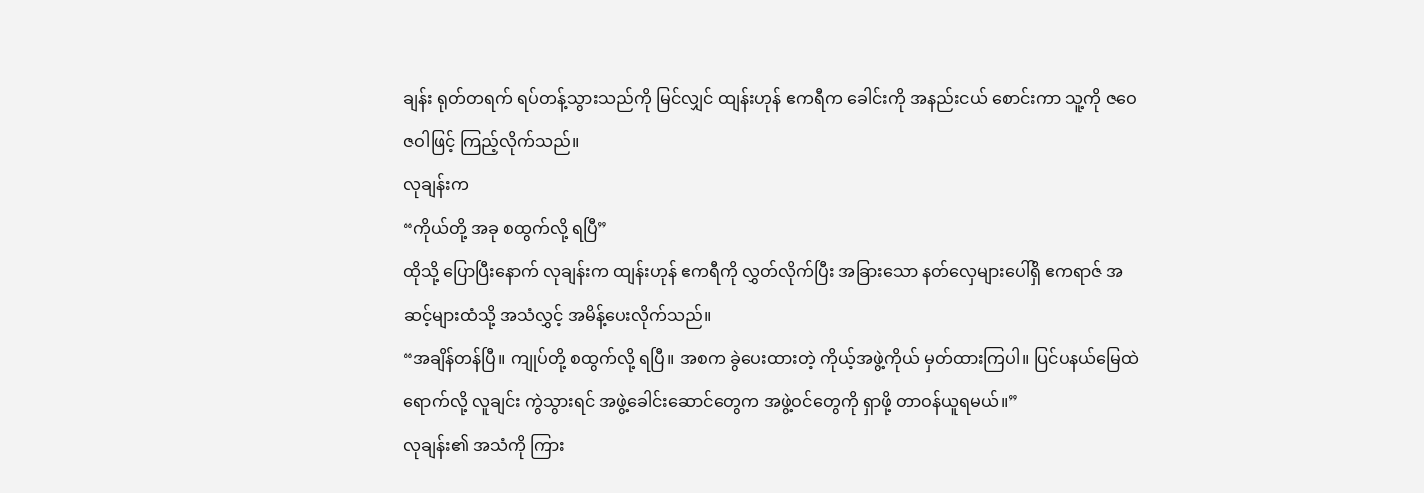ချန်း ရုတ်တရက် ရပ်တန့်သွားသည်ကို မြင်လျှင် ထျန်းဟုန် ဧကရီက ခေါင်းကို အနည်းငယ် စောင်းကာ သူ့ကို ဇဝေဇဝါဖြင့် ကြည့်လိုက်သည်။
လုချန်းက
“ကိုယ်တို့ အခု စထွက်လို့ ရပြီ”
ထိုသို့ ပြောပြီးနောက် လုချန်းက ထျန်းဟုန် ဧကရီကို လွှတ်လိုက်ပြီး အခြားသော နတ်လှေများပေါ်ရှိ ဧကရာဇ် အဆင့်များထံသို့ အသံလွှင့် အမိန့်ပေးလိုက်သည်။
“အချိန်တန်ပြီ။ ကျုပ်တို့ စထွက်လို့ ရပြီ။ အစက ခွဲပေးထားတဲ့ ကိုယ့်အဖွဲ့ကိုယ် မှတ်ထားကြပါ။ ပြင်ပနယ်မြေထဲ ရောက်လို့ လူချင်း ကွဲသွားရင် အဖွဲ့ခေါင်းဆောင်တွေက အဖွဲ့ဝင်တွေကို ရှာဖို့ တာဝန်ယူရမယ်။”
လုချန်း၏ အသံကို ကြား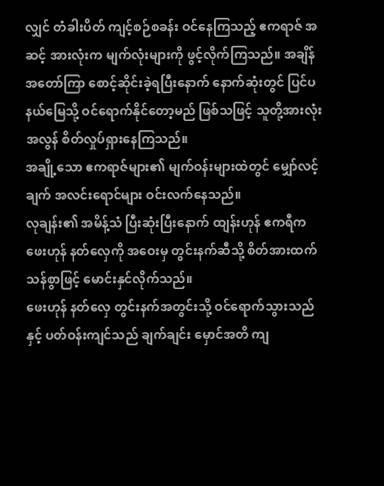လျှင် တံခါးပိတ် ကျင့်စဉ်စခန်း ဝင်နေကြသည့် ဧကရာဇ် အဆင့် အားလုံးက မျက်လုံးများကို ဖွင့်လိုက်ကြသည်။ အချိန်အတော်ကြာ စောင့်ဆိုင်းခဲ့ရပြီးနောက် နောက်ဆုံးတွင် ပြင်ပနယ်မြေသို့ ဝင်ရောက်နိုင်တော့မည် ဖြစ်သဖြင့် သူတို့အားလုံး အလွန် စိတ်လှုပ်ရှားနေကြသည်။
အချို့သော ဧကရာဇ်များ၏ မျက်ဝန်းများထဲတွင် မျှော်လင့်ချက် အလင်းရောင်များ ဝင်းလက်နေသည်။
လုချန်း၏ အမိန့်သံ ပြီးဆုံးပြီးနောက် ထျန်းဟုန် ဧကရီက ဖေးဟုန် နတ်လှေကို အဝေးမှ တွင်းနက်ဆီသို့ စိတ်အားထက်သန်စွာဖြင့် မောင်းနှင်လိုက်သည်။
ဖေးဟုန် နတ်လှေ တွင်းနက်အတွင်းသို့ ဝင်ရောက်သွားသည်နှင့် ပတ်ဝန်းကျင်သည် ချက်ချင်း မှောင်အတိ ကျ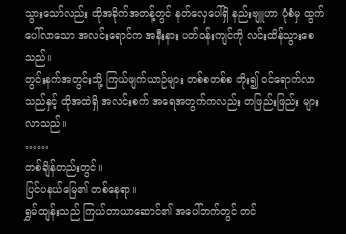သွားသော်လည်း ထိုအခိုက်အတန့်တွင် နတ်လှေပေါ်ရှိ နည်းဗျူဟာ ပုံစံမှ ထွက်ပေါ်လာသော အလင်းရောင်က အနီးနား ပတ်ဝန်းကျင်ကို လင်းထိန်သွားစေသည်။
တွင်းနက်အတွင်းသို့ ကြယ်ဖျက်ယာဉ်များ တစ်စတစ်စ တိုး၍ ဝင်ရောက်လာသည်နှင့် ထိုအထဲရှိ အလင်းစက် အရေအတွက်ကလည်း တဖြည်းဖြည်း များလာသည်။
……
တစ်ချိန်တည်းတွင်။
ပြင်ပနယ်မြေ၏ တစ်နေရာ။
ရွှမ်ထျန်းသည် ကြယ်တာယာဆောင်၏ အပေါ်ဘက်တွင် တင်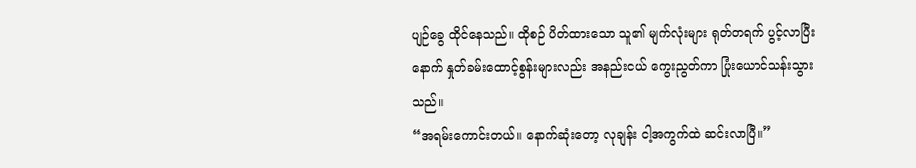ပျဉ်ခွေ ထိုင်နေသည်။ ထိုစဉ် ပိတ်ထားသော သူ၏ မျက်လုံးများ ရုတ်တရက် ပွင့်လာပြီးနောက် နှုတ်ခမ်းထောင့်စွန်းများလည်း အနည်းငယ် ကွေးညွတ်ကာ ပြုံးယောင်သန်းသွားသည်။
“အရမ်းကောင်းတယ်။ နောက်ဆုံးတော့ လုချန်း ငါ့အကွက်ထဲ ဆင်းလာပြီ။”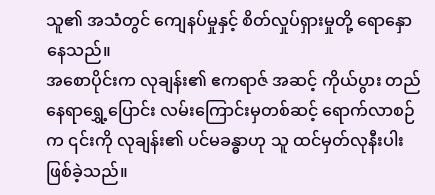သူ၏ အသံတွင် ကျေနပ်မှုနှင့် စိတ်လှုပ်ရှားမှုတို့ ရောနှောနေသည်။
အစောပိုင်းက လုချန်း၏ ဧကရာဇ် အဆင့် ကိုယ်ပွား တည်နေရာရွှေ့ပြောင်း လမ်းကြောင်းမှတစ်ဆင့် ရောက်လာစဉ်က ၎င်းကို လုချန်း၏ ပင်မခန္ဓာဟု သူ ထင်မှတ်လုနီးပါး ဖြစ်ခဲ့သည်။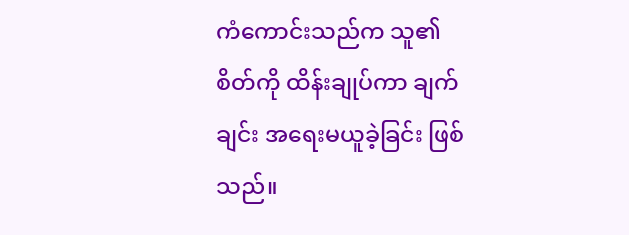ကံကောင်းသည်က သူ၏ စိတ်ကို ထိန်းချုပ်ကာ ချက်ချင်း အရေးမယူခဲ့ခြင်း ဖြစ်သည်။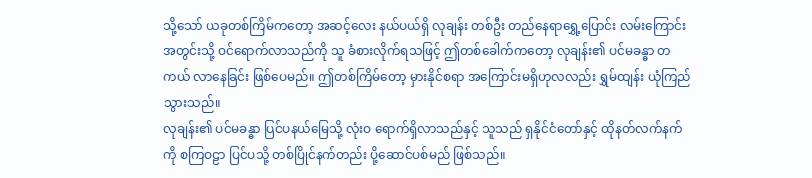သို့သော် ယခုတစ်ကြိမ်ကတော့ အဆင့်လေး နယ်ပယ်ရှိ လုချန်း တစ်ဦး တည်နေရာရွှေ့ပြောင်း လမ်းကြောင်းအတွင်းသို့ ဝင်ရောက်လာသည်ကို သူ ခံစားလိုက်ရသဖြင့် ဤတစ်ခေါက်ကတော့ လုချန်း၏ ပင်မခန္ဓာ တကယ် လာနေခြင်း ဖြစ်ပေမည်။ ဤတစ်ကြိမ်တော့ မှားနိုင်စရာ အကြောင်းမရှိဟုလလည်း ရွှမ်ထျန်း ယုံကြည်သွားသည်။
လုချန်း၏ ပင်မခန္ဓာ ပြင်ပနယ်မြေသို့ လုံးဝ ရောက်ရှိလာသည်နှင့် သူသည် ရှနိုင်ငံတော်နှင့် ထိုနတ်လက်နက်ကို စကြဝဠာ ပြင်ပသို့ တစ်ပြိုင်နက်တည်း ပို့ဆောင်ပစ်မည် ဖြစ်သည်။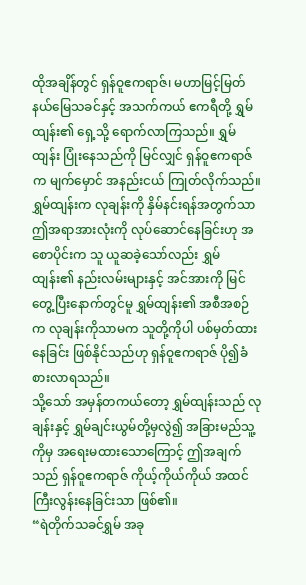ထိုအချိန်တွင် ရှန်ဝူဧကရာဇ်၊ မဟာမြင့်မြတ်နယ်မြေသခင်နှင့် အသက်ကယ် ဧကရီတို့ ရွှမ်ထျန်း၏ ရှေ့သို့ ရောက်လာကြသည်။ ရွှမ်ထျန်း ပြုံးနေသည်ကို မြင်လျှင် ရှန်ဝူဧကရာဇ်က မျက်မှောင် အနည်းငယ် ကြုတ်လိုက်သည်။
ရွှမ်ထျန်းက လုချန်းကို နှိမ်နင်းရန်အတွက်သာ ဤအရာအားလုံးကို လုပ်ဆောင်နေခြင်းဟု အစောပိုင်းက သူ ယူဆခဲ့သော်လည်း ရွှမ်ထျန်း၏ နည်းလမ်းများနှင့် အင်အားကို မြင်တွေ့ပြီးနောက်တွင်မူ ရွှမ်ထျန်း၏ အစီအစဉ်က လုချန်းကိုသာမက သူတို့ကိုပါ ပစ်မှတ်ထားနေခြင်း ဖြစ်နိုင်သည်ဟု ရှန်ဝူဧကရာဇ် ပို၍ခံစားလာရသည်။
သို့သော် အမှန်တကယ်တော့ ရွှမ်ထျန်းသည် လုချန်းနှင့် ရွှမ်ချင်းယွမ်တို့မှလွဲ၍ အခြားမည်သူ့ကိုမှ အရေးမထားသောကြောင့် ဤအချက်သည် ရှန်ဝူဧကရာဇ် ကိုယ့်ကိုယ်ကိုယ် အထင်ကြီးလွန်းနေခြင်းသာ ဖြစ်၏။
“ရဲတိုက်သခင်ရွှမ် အခု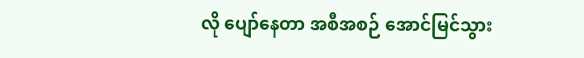လို ပျော်နေတာ အစီအစဉ် အောင်မြင်သွား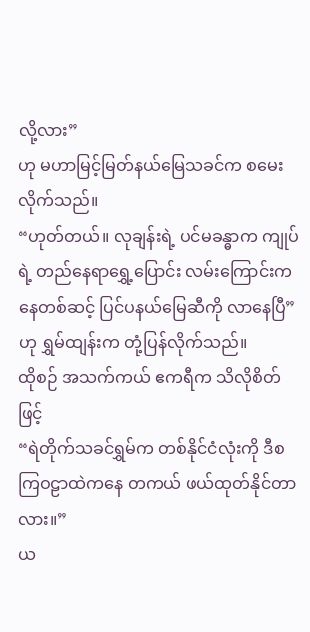လို့လား”
ဟု မဟာမြင့်မြတ်နယ်မြေသခင်က စမေးလိုက်သည်။
“ဟုတ်တယ်။ လုချန်းရဲ့ ပင်မခန္ဓာက ကျုပ်ရဲ့ တည်နေရာရွှေ့ပြောင်း လမ်းကြောင်းကနေတစ်ဆင့် ပြင်ပနယ်မြေဆီကို လာနေပြီ”
ဟု ရွှမ်ထျန်းက တုံ့ပြန်လိုက်သည်။
ထိုစဉ် အသက်ကယ် ဧကရီက သိလိုစိတ်ဖြင့်
“ရဲတိုက်သခင်ရွှမ်က တစ်နိုင်ငံလုံးကို ဒီစကြဝဠာထဲကနေ တကယ် ဖယ်ထုတ်နိုင်တာလား။”
ယ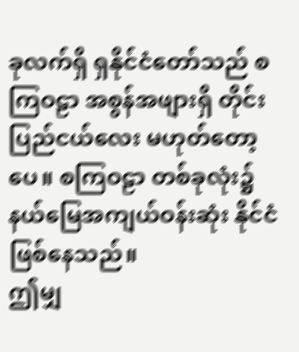ခုလက်ရှိ ရှနိုင်ငံတော်သည် စကြဝဠာ အစွန်အဖျားရှိ တိုင်းပြည်ငယ်လေး မဟုတ်တော့ပေ။ စကြဝဠာ တစ်ခုလုံး၌ နယ်မြေအကျယ်ဝန်းဆုံး နိုင်ငံ ဖြစ်နေသည်။
ဤမျှ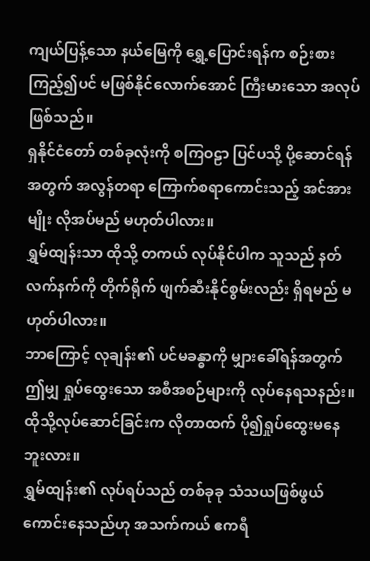ကျယ်ပြန့်သော နယ်မြေကို ရွှေ့ပြောင်းရန်က စဉ်းစားကြည့်၍ပင် မဖြစ်နိုင်လောက်အောင် ကြီးမားသော အလုပ်ဖြစ်သည်။
ရှနိုင်ငံတော် တစ်ခုလုံးကို စကြဝဠာ ပြင်ပသို့ ပို့ဆောင်ရန်အတွက် အလွန်တရာ ကြောက်စရာကောင်းသည့် အင်အားမျိုး လိုအပ်မည် မဟုတ်ပါလား။
ရွှမ်ထျန်းသာ ထိုသို့ တကယ် လုပ်နိုင်ပါက သူသည် နတ်လက်နက်ကို တိုက်ရိုက် ဖျက်ဆီးနိုင်စွမ်းလည်း ရှိရမည် မဟုတ်ပါလား။
ဘာကြောင့် လုချန်း၏ ပင်မခန္ဓာကို မျှားခေါ်ရန်အတွက် ဤမျှ ရှုပ်ထွေးသော အစီအစဉ်များကို လုပ်နေရသနည်း။
ထိုသို့လုပ်ဆောင်ခြင်းက လိုတာထက် ပို၍ရှုပ်ထွေးမနေဘူးလား။
ရွှမ်ထျန်း၏ လုပ်ရပ်သည် တစ်ခုခု သံသယဖြစ်ဖွယ် ကောင်းနေသည်ဟု အသက်ကယ် ဧကရီ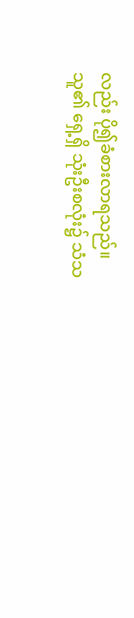လည်း ပို၍ခံစားလာရသည်။
သူ၏ ရှေ့ရှိ သုံးဦးစလုံး၌ သံသ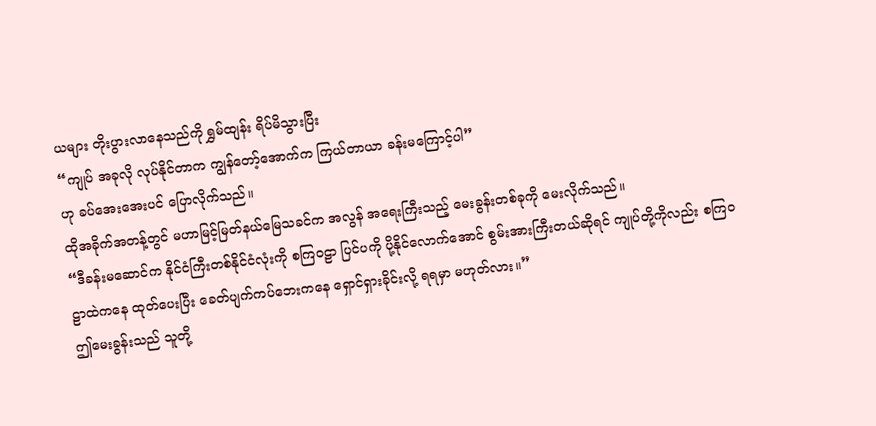ယများ တိုးပွားလာနေသည်ကို ရွှမ်ထျန်း ရိပ်မိသွားပြီး
“ကျုပ် အခုလို လုပ်နိုင်တာက ကျွန်တော့်အောက်က ကြယ်တာယာ ခန်းမကြောင့်ပါ”
ဟု ခပ်အေးအေးပင် ပြောလိုက်သည်။
ထိုအခိုက်အတန့်တွင် မဟာမြင့်မြတ်နယ်မြေသခင်က အလွန် အရေးကြီးသည့် မေးခွန်းတစ်ခုကို မေးလိုက်သည်။
“ဒီခန်းမဆောင်က နိုင်ငံကြီးတစ်နိုင်ငံလုံးကို စကြဝဠာ ပြင်ပကို ပို့နိုင်လောက်အောင် စွမ်းအားကြီးတယ်ဆိုရင် ကျုပ်တို့ကိုလည်း စကြဝဠာထဲကနေ ထုတ်ပေးပြီး ခေတ်ပျက်ကပ်ဘေးကနေ ရှောင်ရှားခိုင်းလို့ ရရမှာ မဟုတ်လား။”
ဤမေးခွန်းသည် သူတို့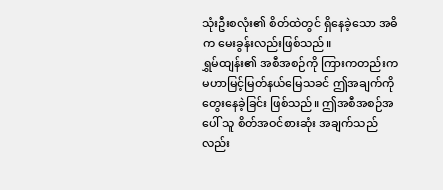သုံးဦးစလုံး၏ စိတ်ထဲတွင် ရှိနေခဲ့သော အဓိက မေးခွန်းလည်းဖြစ်သည်။
ရွှမ်ထျန်း၏ အစီအစဉ်ကို ကြားကတည်းက မဟာမြင့်မြတ်နယ်မြေသခင် ဤအချက်ကို တွေးနေခဲ့ခြင်း ဖြစ်သည်။ ဤအစီအစဉ်အပေါ် သူ စိတ်အဝင်စားဆုံး အချက်သည်လည်း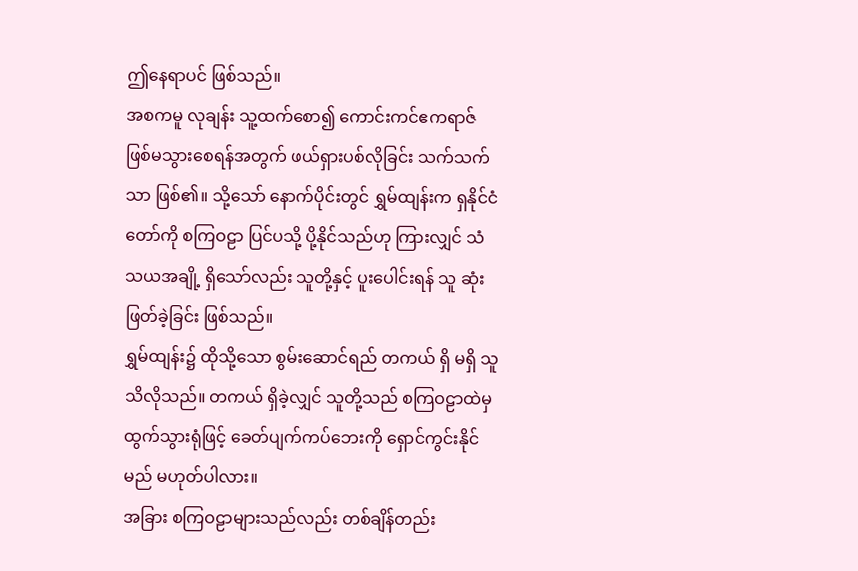ဤနေရာပင် ဖြစ်သည်။
အစကမူ လုချန်း သူ့ထက်စော၍ ကောင်းကင်ဧကရာဇ် ဖြစ်မသွားစေရန်အတွက် ဖယ်ရှားပစ်လိုခြင်း သက်သက်သာ ဖြစ်၏။ သို့သော် နောက်ပိုင်းတွင် ရွှမ်ထျန်းက ရှနိုင်ငံတော်ကို စကြဝဠာ ပြင်ပသို့ ပို့နိုင်သည်ဟု ကြားလျှင် သံသယအချို့ ရှိသော်လည်း သူတို့နှင့် ပူးပေါင်းရန် သူ ဆုံးဖြတ်ခဲ့ခြင်း ဖြစ်သည်။
ရွှမ်ထျန်း၌ ထိုသို့သော စွမ်းဆောင်ရည် တကယ် ရှိ မရှိ သူ သိလိုသည်။ တကယ် ရှိခဲ့လျှင် သူတို့သည် စကြဝဠာထဲမှ ထွက်သွားရုံဖြင့် ခေတ်ပျက်ကပ်ဘေးကို ရှောင်ကွင်းနိုင်မည် မဟုတ်ပါလား။
အခြား စကြဝဠာများသည်လည်း တစ်ချိန်တည်း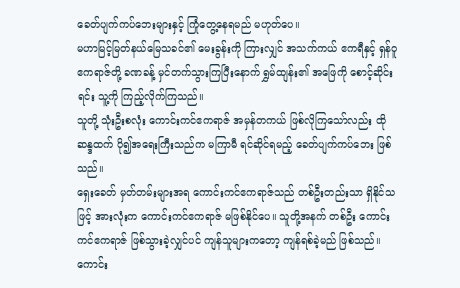ခေတ်ပျက်ကပ်ဘေးများနှင့် ကြုံတွေ့နေရမည် မဟုတ်ပေ။
မဟာမြင့်မြတ်နယ်မြေသခင်၏ မေးခွန်းကို ကြားလျှင် အသက်ကယ် ဧကရီနှင့် ရှန်ဝူဧကရာဇ်တို့ ခဏခန့် မှင်တက်သွားကြပြီးနောက် ရွှမ်ထျန်း၏ အဖြေကို စောင့်ဆိုင်းရင်း သူ့ကို ကြည့်လိုက်ကြသည်။
သူတို့ သုံးဦးစလုံး ကောင်းကင်ဧကရာဇ် အမှန်တကယ် ဖြစ်လိုကြသော်လည်း ထိုဆန္ဒထက် ပို၍အရေးကြီးသည်က မကြာမီ ရင်ဆိုင်ရမည့် ခေတ်ပျက်ကပ်ဘေး ဖြစ်သည်။
ရှေးခေတ် မှတ်တမ်းများအရ ကောင်းကင်ဧကရာဇ်သည် တစ်ဦးတည်းသာ ရှိနိုင်သဖြင့် အားလုံးက ကောင်းကင်ဧကရာဇ် မဖြစ်နိုင်ပေ။ သူတို့အနက် တစ်ဦး ကောင်းကင်ဧကရာဇ် ဖြစ်သွားခဲ့လျှင်ပင် ကျန်သူများကတော့ ကျန်ရစ်ခဲ့မည် ဖြစ်သည်။
ကောင်း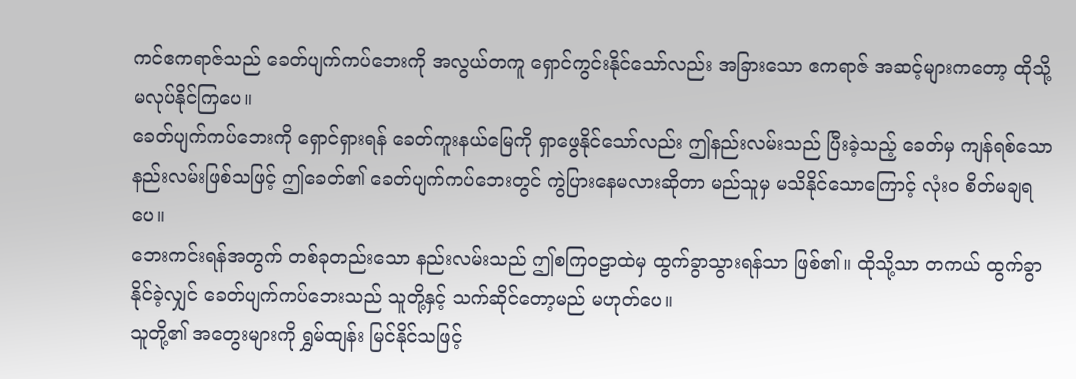ကင်ဧကရာဇ်သည် ခေတ်ပျက်ကပ်ဘေးကို အလွယ်တကူ ရှောင်ကွင်းနိုင်သော်လည်း အခြားသော ဧကရာဇ် အဆင့်များကတော့ ထိုသို့ မလုပ်နိုင်ကြပေ။
ခေတ်ပျက်ကပ်ဘေးကို ရှောင်ရှားရန် ခေတ်ကူးနယ်မြေကို ရှာဖွေနိုင်သော်လည်း ဤနည်းလမ်းသည် ပြီးခဲ့သည့် ခေတ်မှ ကျန်ရစ်သော နည်းလမ်းဖြစ်သဖြင့် ဤခေတ်၏ ခေတ်ပျက်ကပ်ဘေးတွင် ကွဲပြားနေမလားဆိုတာ မည်သူမှ မသိနိုင်သောကြောင့် လုံးဝ စိတ်မချရပေ။
ဘေးကင်းရန်အတွက် တစ်ခုတည်းသော နည်းလမ်းသည် ဤစကြဝဠာထဲမှ ထွက်ခွာသွားရန်သာ ဖြစ်၏။ ထိုသို့သာ တကယ် ထွက်ခွာနိုင်ခဲ့လျှင် ခေတ်ပျက်ကပ်ဘေးသည် သူတို့နှင့် သက်ဆိုင်တော့မည် မဟုတ်ပေ။
သူတို့၏ အတွေးများကို ရွှမ်ထျန်း မြင်နိုင်သဖြင့်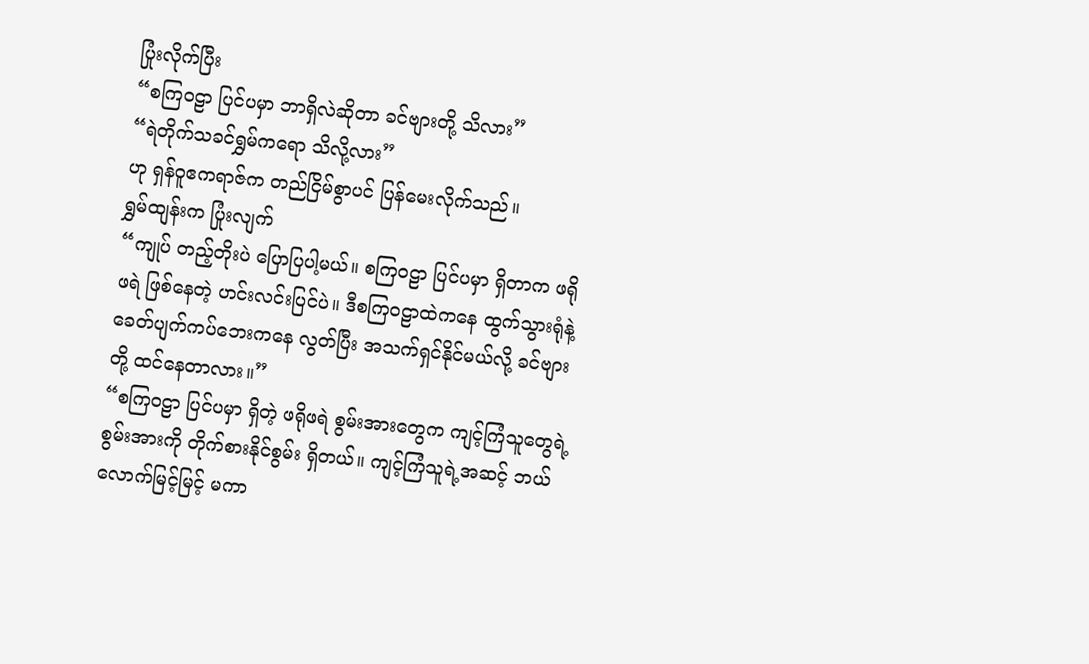ပြုံးလိုက်ပြီး
“စကြဝဠာ ပြင်ပမှာ ဘာရှိလဲဆိုတာ ခင်ဗျားတို့ သိလား”
“ရဲတိုက်သခင်ရွှမ်ကရော သိလို့လား”
ဟု ရှန်ဝူဧကရာဇ်က တည်ငြိမ်စွာပင် ပြန်မေးလိုက်သည်။
ရွှမ်ထျန်းက ပြုံးလျက်
“ကျုပ် တည့်တိုးပဲ ပြောပြပါ့မယ်။ စကြဝဠာ ပြင်ပမှာ ရှိတာက ဖရိုဖရဲ ဖြစ်နေတဲ့ ဟင်းလင်းပြင်ပဲ။ ဒီစကြဝဠာထဲကနေ ထွက်သွားရုံနဲ့ ခေတ်ပျက်ကပ်ဘေးကနေ လွတ်ပြီး အသက်ရှင်နိုင်မယ်လို့ ခင်ဗျားတို့ ထင်နေတာလား။”
“စကြဝဠာ ပြင်ပမှာ ရှိတဲ့ ဖရိုဖရဲ စွမ်းအားတွေက ကျင့်ကြံသူတွေရဲ့ စွမ်းအားကို တိုက်စားနိုင်စွမ်း ရှိတယ်။ ကျင့်ကြံသူရဲ့အဆင့် ဘယ်လောက်မြင့်မြင့် မကာ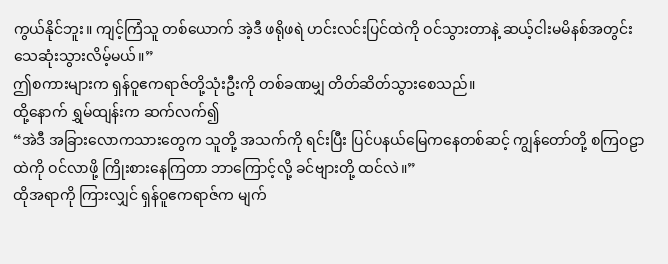ကွယ်နိုင်ဘူး။ ကျင့်ကြံသူ တစ်ယောက် အဲ့ဒီ ဖရိုဖရဲ ဟင်းလင်းပြင်ထဲကို ဝင်သွားတာနဲ့ ဆယ့်ငါးမမိနစ်အတွင်း သေဆုံးသွားလိမ့်မယ်။”
ဤစကားများက ရှန်ဝူဧကရာဇ်တို့သုံးဦးကို တစ်ခဏမျှ တိတ်ဆိတ်သွားစေသည်။
ထို့နောက် ရွှမ်ထျန်းက ဆက်လက်၍
“အဲဒီ အခြားလောကသားတွေက သူတို့ အသက်ကို ရင်းပြီး ပြင်ပနယ်မြေကနေတစ်ဆင့် ကျွန်တော်တို့ စကြဝဠာထဲကို ဝင်လာဖို့ ကြိုးစားနေကြတာ ဘာကြောင့်လို့ ခင်ဗျားတို့ ထင်လဲ။”
ထိုအရာကို ကြားလျှင် ရှန်ဝူဧကရာဇ်က မျက်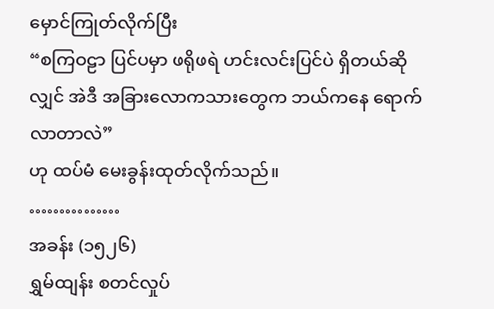မှောင်ကြုတ်လိုက်ပြီး
“စကြဝဠာ ပြင်ပမှာ ဖရိုဖရဲ ဟင်းလင်းပြင်ပဲ ရှိတယ်ဆိုလျှင် အဲဒီ အခြားလောကသားတွေက ဘယ်ကနေ ရောက်လာတာလဲ”
ဟု ထပ်မံ မေးခွန်းထုတ်လိုက်သည်။
……………
အခန်း (၁၅၂၆)
ရွှမ်ထျန်း စတင်လှုပ်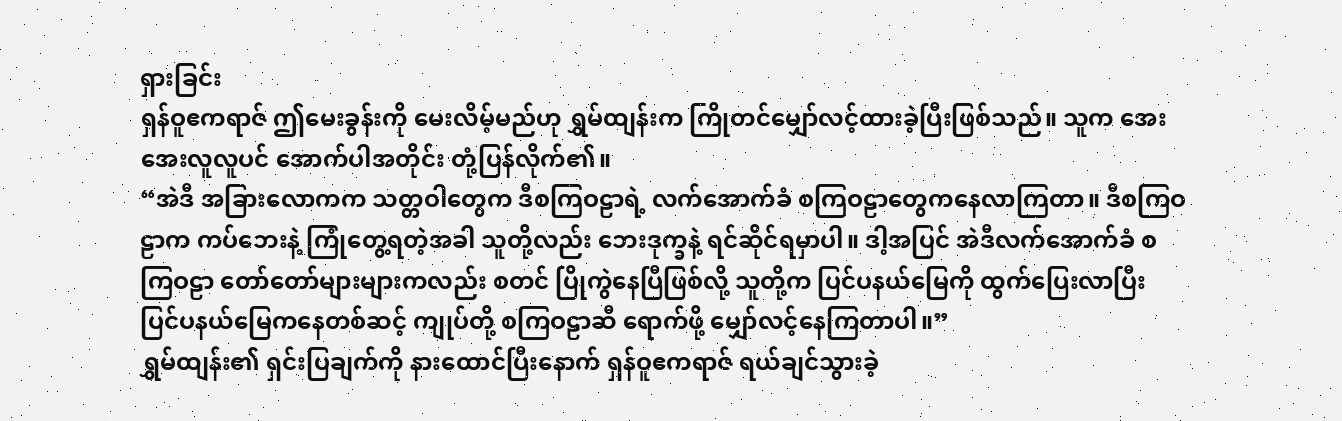ရှားခြင်း
ရှန်ဝူဧကရာဇ် ဤမေးခွန်းကို မေးလိမ့်မည်ဟု ရွှမ်ထျန်းက ကြိုတင်မျှော်လင့်ထားခဲ့ပြီးဖြစ်သည်။ သူက အေးအေးလူလူပင် အောက်ပါအတိုင်း တုံ့ပြန်လိုက်၏။
“အဲဒီ အခြားလောကက သတ္တဝါတွေက ဒီစကြဝဠာရဲ့ လက်အောက်ခံ စကြဝဠာတွေကနေလာကြတာ။ ဒီစကြဝဠာက ကပ်ဘေးနဲ့ ကြုံတွေ့ရတဲ့အခါ သူတို့လည်း ဘေးဒုက္ခနဲ့ ရင်ဆိုင်ရမှာပါ။ ဒါ့အပြင် အဲဒီလက်အောက်ခံ စကြဝဠာ တော်တော်များများကလည်း စတင် ပြိုကွဲနေပြီဖြစ်လို့ သူတို့က ပြင်ပနယ်မြေကို ထွက်ပြေးလာပြီး ပြင်ပနယ်မြေကနေတစ်ဆင့် ကျုပ်တို့ စကြဝဠာဆီ ရောက်ဖို့ မျှော်လင့်နေကြတာပါ။”
ရွှမ်ထျန်း၏ ရှင်းပြချက်ကို နားထောင်ပြီးနောက် ရှန်ဝူဧကရာဇ် ရယ်ချင်သွားခဲ့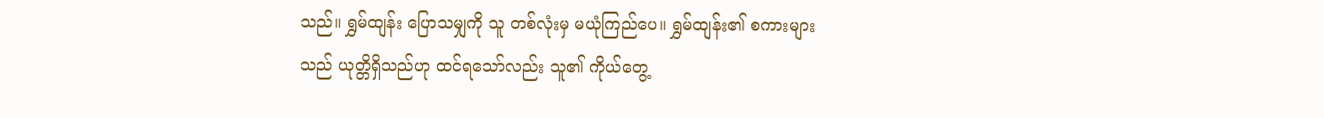သည်။ ရွှမ်ထျန်း ပြောသမျှကို သူ တစ်လုံးမှ မယုံကြည်ပေ။ ရွှမ်ထျန်း၏ စကားများသည် ယုတ္တိရှိသည်ဟု ထင်ရသော်လည်း သူ၏ ကိုယ်တွေ့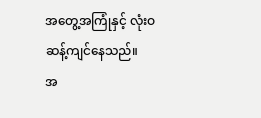အတွေ့အကြုံနှင့် လုံးဝ ဆန့်ကျင်နေသည်။
အ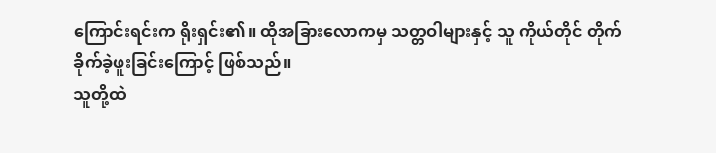ကြောင်းရင်းက ရိုးရှင်း၏။ ထိုအခြားလောကမှ သတ္တဝါများနှင့် သူ ကိုယ်တိုင် တိုက်ခိုက်ခဲ့ဖူးခြင်းကြောင့် ဖြစ်သည်။
သူတို့ထဲ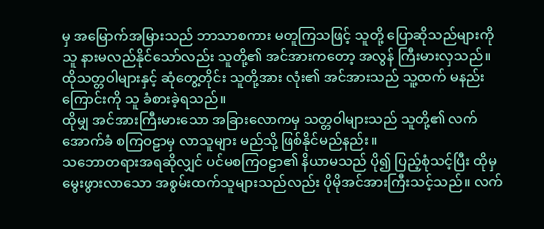မှ အမြောက်အမြားသည် ဘာသာစကား မတူကြသဖြင့် သူတို့ ပြောဆိုသည်များကို သူ နားမလည်နိုင်သော်လည်း သူတို့၏ အင်အားကတော့ အလွန် ကြီးမားလှသည်။
ထိုသတ္တဝါများနှင့် ဆုံတွေ့တိုင်း သူတို့အား လုံး၏ အင်အားသည် သူ့ထက် မနည်းကြောင်းကို သူ ခံစားခဲ့ရသည်။
ထိုမျှ အင်အားကြီးမားသော အခြားလောကမှ သတ္တဝါများသည် သူတို့၏ လက်အောက်ခံ စကြဝဠာမှ လာသူများ မည်သို့ ဖြစ်နိုင်မည်နည်း။
သဘောတရားအရဆိုလျှင် ပင်မစကြဝဠာ၏ နိယာမသည် ပို၍ ပြည့်စုံသင့်ပြီး ထိုမှ မွေးဖွားလာသော အစွမ်းထက်သူများသည်လည်း ပိုမိုအင်အားကြီးသင့်သည်။ လက်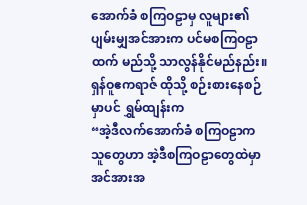အောက်ခံ စကြဝဠာမှ လူများ၏ ပျမ်းမျှအင်အားက ပင်မစကြဝဠာထက် မည်သို့ သာလွန်နိုင်မည်နည်း။
ရှန်ဝူဧကရာဇ် ထိုသို့ စဉ်းစားနေစဉ်မှာပင် ရွှမ်ထျန်းက
“အဲ့ဒီလက်အောက်ခံ စကြဝဠာက သူတွေဟာ အဲ့ဒီစကြဝဠာတွေထဲမှာ အင်အားအ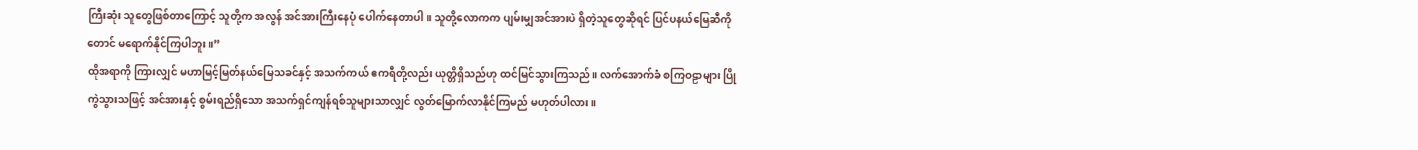ကြီးဆုံး သူတွေဖြစ်တာကြောင့် သူတို့က အလွန် အင်အားကြီးနေပုံ ပေါက်နေတာပါ။ သူတို့လောကက ပျမ်းမျှအင်အားပဲ ရှိတဲ့သူတွေဆိုရင် ပြင်ပနယ်မြေဆီကိုတောင် မရောက်နိုင်ကြပါဘူး။”
ထိုအရာကို ကြားလျှင် မဟာမြင့်မြတ်နယ်မြေသခင်နှင့် အသက်ကယ် ဧကရီတို့လည်း ယုတ္တိရှိသည်ဟု ထင်မြင်သွားကြသည်။ လက်အောက်ခံ စကြဝဠာများ ပြိုကွဲသွားသဖြင့် အင်အားနှင့် စွမ်းရည်ရှိသော အသက်ရှင်ကျန်ရစ်သူများသာလျှင် လွတ်မြောက်လာနိုင်ကြမည် မဟုတ်ပါလား။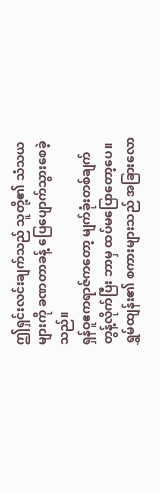ဤရှင်းလင်းချက်သည် သူတို့၏ သံသယများကို ခဏတာခန့် ပြေပျောက်သွားစေခဲ့သည်။
ရှန်ဝူဧကရာဇ်ကတော့ မျက်ခုံးတစ်ချက်တွန့်လိုက်ပြီး ဘာမှ ထပ်မပြောတော့ပေ။ ရွှမ်ထျန်း၏ စကားများသည် အခြားလော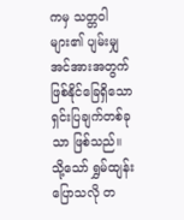ကမှ သတ္တဝါများ၏ ပျမ်းမျှအင်အားအတွက် ဖြစ်နိုင်ခြေရှိသော ရှင်းပြချက်တစ်ခုသာ ဖြစ်သည်။
သို့သော် ရွှမ်ထျန်း ပြောသလို တ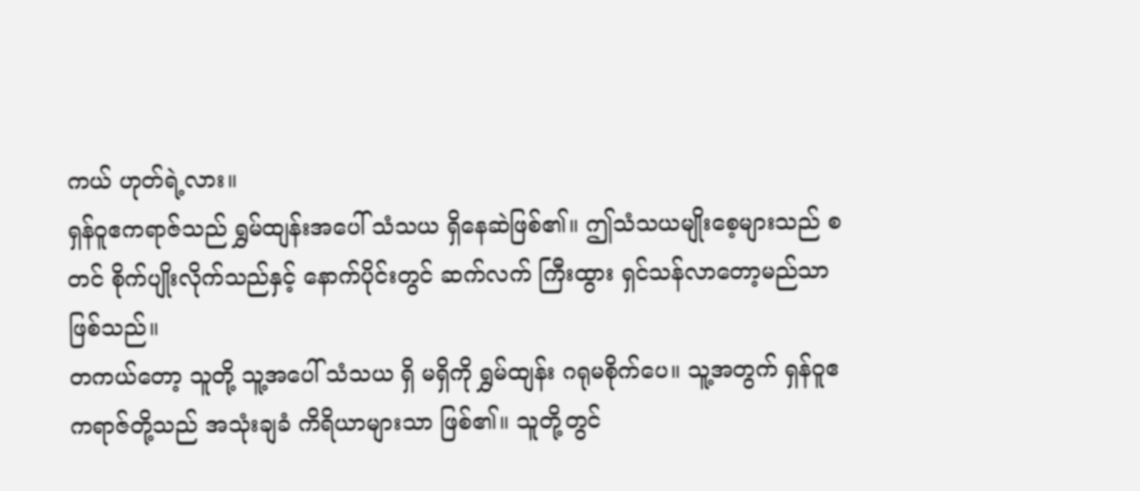ကယ် ဟုတ်ရဲ့လား။
ရှန်ဝူဧကရာဇ်သည် ရွှမ်ထျန်းအပေါ် သံသယ ရှိနေဆဲဖြစ်၏။ ဤသံသယမျိုးစေ့များသည် စတင် စိုက်ပျိုးလိုက်သည်နှင့် နောက်ပိုင်းတွင် ဆက်လက် ကြီးထွား ရှင်သန်လာတော့မည်သာ ဖြစ်သည်။
တကယ်တော့ သူတို့ သူ့အပေါ် သံသယ ရှိ မရှိကို ရွှမ်ထျန်း ဂရုမစိုက်ပေ။ သူ့အတွက် ရှန်ဝူဧကရာဇ်တို့သည် အသုံးချခံ ကိရိယာများသာ ဖြစ်၏။ သူတို့တွင်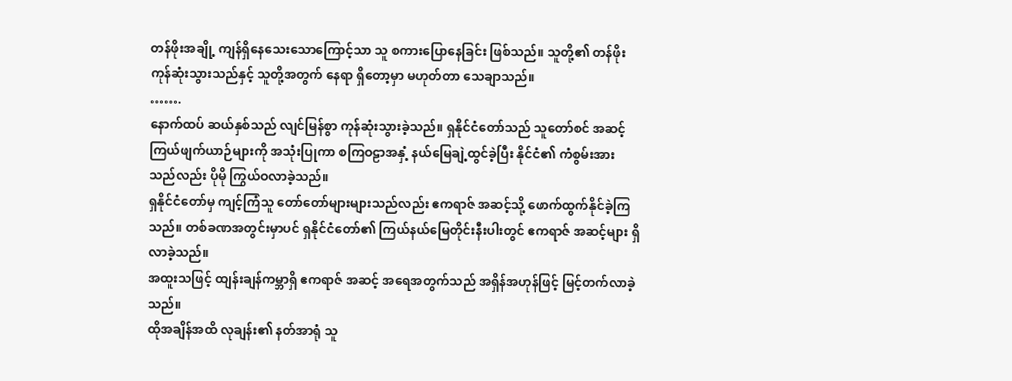တန်ဖိုးအချို့ ကျန်ရှိနေသေးသောကြောင့်သာ သူ စကားပြောနေခြင်း ဖြစ်သည်။ သူတို့၏ တန်ဖိုးကုန်ဆုံးသွားသည်နှင့် သူတို့အတွက် နေရာ ရှိတော့မှာ မဟုတ်တာ သေချာသည်။
…….
နောက်ထပ် ဆယ်နှစ်သည် လျင်မြန်စွာ ကုန်ဆုံးသွားခဲ့သည်။ ရှနိုင်ငံတော်သည် သူတော်စင် အဆင့် ကြယ်ဖျက်ယာဉ်များကို အသုံးပြုကာ စကြဝဠာအနှံ့ နယ်မြေချဲ့ထွင်ခဲ့ပြီး နိုင်ငံ၏ ကံစွမ်းအားသည်လည်း ပိုမို ကြွယ်ဝလာခဲ့သည်။
ရှနိုင်ငံတော်မှ ကျင့်ကြံသူ တော်တော်များများသည်လည်း ဧကရာဇ် အဆင့်သို့ ဖောက်ထွက်နိုင်ခဲ့ကြသည်။ တစ်ခဏအတွင်းမှာပင် ရှနိုင်ငံတော်၏ ကြယ်နယ်မြေတိုင်းနီးပါးတွင် ဧကရာဇ် အဆင့်များ ရှိလာခဲ့သည်။
အထူးသဖြင့် ထျန်းချန်ကမ္ဘာရှိ ဧကရာဇ် အဆင့် အရေအတွက်သည် အရှိန်အဟုန်ဖြင့် မြင့်တက်လာခဲ့သည်။
ထိုအချိန်အထိ လုချန်း၏ နတ်အာရုံ သူ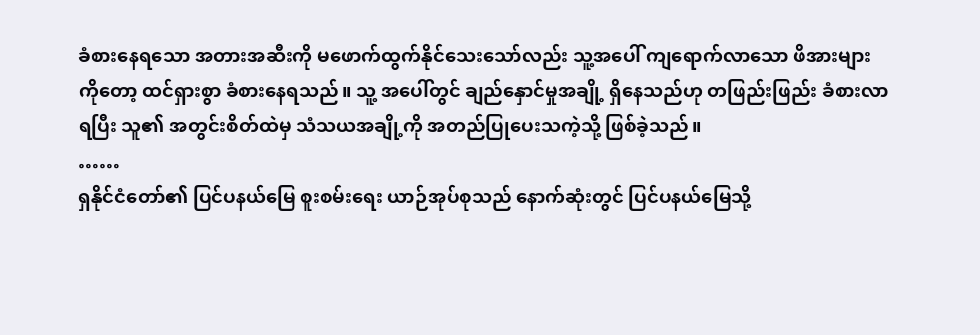ခံစားနေရသော အတားအဆီးကို မဖောက်ထွက်နိုင်သေးသော်လည်း သူ့အပေါ် ကျရောက်လာသော ဖိအားများကိုတော့ ထင်ရှားစွာ ခံစားနေရသည်။ သူ့ အပေါ်တွင် ချည်နှောင်မှုအချို့ ရှိနေသည်ဟု တဖြည်းဖြည်း ခံစားလာရပြီး သူ၏ အတွင်းစိတ်ထဲမှ သံသယအချို့ကို အတည်ပြုပေးသကဲ့သို့ ဖြစ်ခဲ့သည်။
……
ရှနိုင်ငံတော်၏ ပြင်ပနယ်မြေ စူးစမ်းရေး ယာဉ်အုပ်စုသည် နောက်ဆုံးတွင် ပြင်ပနယ်မြေသို့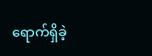ရောက်ရှိခဲ့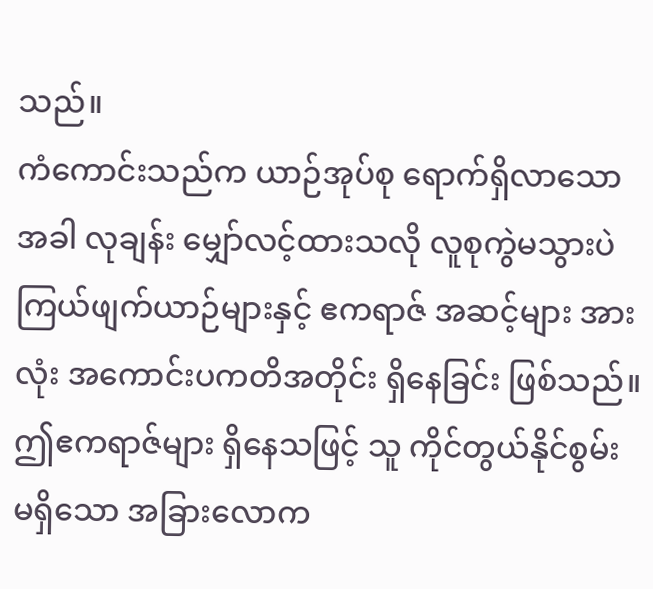သည်။
ကံကောင်းသည်က ယာဉ်အုပ်စု ရောက်ရှိလာသောအခါ လုချန်း မျှော်လင့်ထားသလို လူစုကွဲမသွားပဲ ကြယ်ဖျက်ယာဉ်များနှင့် ဧကရာဇ် အဆင့်များ အားလုံး အကောင်းပကတိအတိုင်း ရှိနေခြင်း ဖြစ်သည်။ ဤဧကရာဇ်များ ရှိနေသဖြင့် သူ ကိုင်တွယ်နိုင်စွမ်း မရှိသော အခြားလောက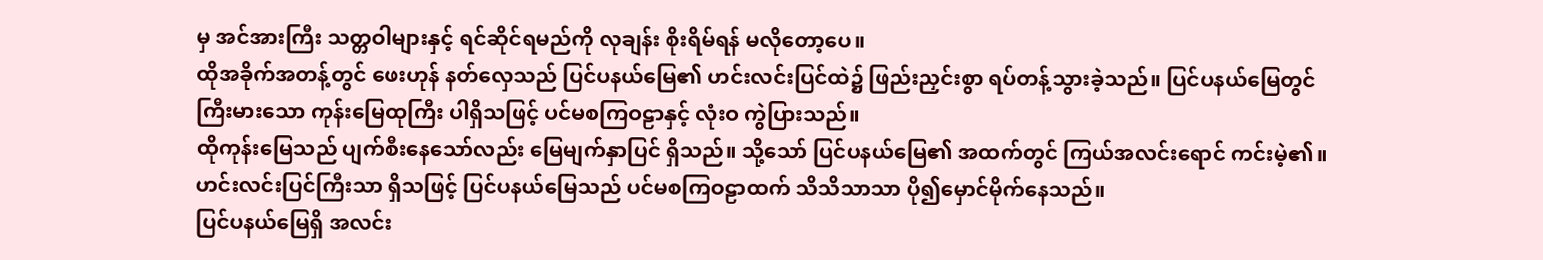မှ အင်အားကြီး သတ္တဝါများနှင့် ရင်ဆိုင်ရမည်ကို လုချန်း စိုးရိမ်ရန် မလိုတော့ပေ။
ထိုအခိုက်အတန့်တွင် ဖေးဟုန် နတ်လှေသည် ပြင်ပနယ်မြေ၏ ဟင်းလင်းပြင်ထဲ၌ ဖြည်းညှင်းစွာ ရပ်တန့်သွားခဲ့သည်။ ပြင်ပနယ်မြေတွင် ကြီးမားသော ကုန်းမြေထုကြီး ပါရှိသဖြင့် ပင်မစကြဝဠာနှင့် လုံးဝ ကွဲပြားသည်။
ထိုကုန်းမြေသည် ပျက်စီးနေသော်လည်း မြေမျက်နှာပြင် ရှိသည်။ သို့သော် ပြင်ပနယ်မြေ၏ အထက်တွင် ကြယ်အလင်းရောင် ကင်းမဲ့၏။ ဟင်းလင်းပြင်ကြီးသာ ရှိသဖြင့် ပြင်ပနယ်မြေသည် ပင်မစကြဝဠာထက် သိသိသာသာ ပို၍မှောင်မိုက်နေသည်။
ပြင်ပနယ်မြေရှိ အလင်း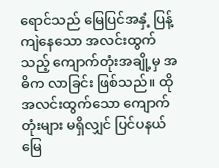ရောင်သည် မြေပြင်အနှံ့ ပြန့်ကျဲနေသော အလင်းထွက်သည့် ကျောက်တုံးအချို့မှ အဓိက လာခြင်း ဖြစ်သည်။ ထိုအလင်းထွက်သော ကျောက်တုံးများ မရှိလျှင် ပြင်ပနယ်မြေ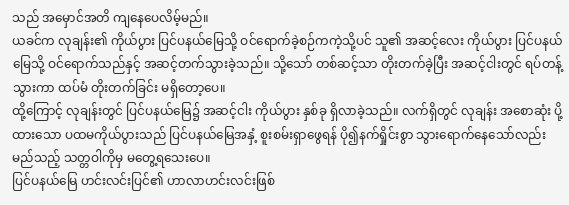သည် အမှောင်အတိ ကျနေပေလိမ့်မည်။
ယခင်က လုချန်း၏ ကိုယ်ပွား ပြင်ပနယ်မြေသို့ ဝင်ရောက်ခဲ့စဉ်ကကဲ့သို့ပင် သူ၏ အဆင့်လေး ကိုယ်ပွား ပြင်ပနယ်မြေသို့ ဝင်ရောက်သည်နှင့် အဆင့်တက်သွားခဲ့သည်။ သို့သော် တစ်ဆင့်သာ တိုးတက်ခဲ့ပြီး အဆင့်ငါးတွင် ရပ်တန့်သွားကာ ထပ်မံ တိုးတက်ခြင်း မရှိတော့ပေ။
ထို့ကြောင့် လုချန်းတွင် ပြင်ပနယ်မြေ၌ အဆင့်ငါး ကိုယ်ပွား နှစ်ခု ရှိလာခဲ့သည်။ လက်ရှိတွင် လုချန်း အစောဆုံး ပို့ထားသော ပထမကိုယ်ပွားသည် ပြင်ပနယ်မြေအနှံ့ စူးစမ်းရှာဖွေရန် ပို၍နက်ရှိုင်းစွာ သွားရောက်နေသော်လည်း မည်သည့် သတ္တဝါကိုမှ မတွေ့ရသေးပေ။
ပြင်ပနယ်မြေ ဟင်းလင်းပြင်၏ ဟာလာဟင်းလင်းဖြစ်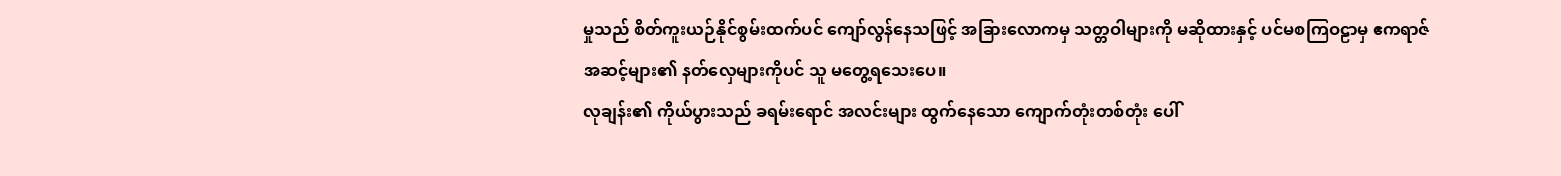မှုသည် စိတ်ကူးယဉ်နိုင်စွမ်းထက်ပင် ကျော်လွန်နေသဖြင့် အခြားလောကမှ သတ္တဝါများကို မဆိုထားနှင့် ပင်မစကြဝဠာမှ ဧကရာဇ် အဆင့်များ၏ နတ်လှေများကိုပင် သူ မတွေ့ရသေးပေ။
လုချန်း၏ ကိုယ်ပွားသည် ခရမ်းရောင် အလင်းများ ထွက်နေသော ကျောက်တုံးတစ်တုံး ပေါ်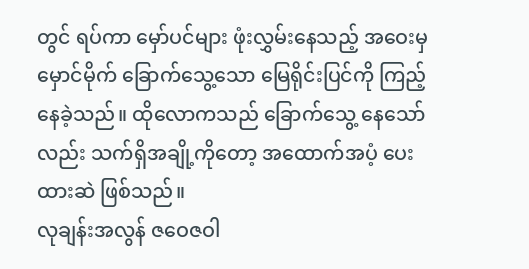တွင် ရပ်ကာ မှော်ပင်များ ဖုံးလွှမ်းနေသည့် အဝေးမှ မှောင်မိုက် ခြောက်သွေ့သော မြေရိုင်းပြင်ကို ကြည့်နေခဲ့သည်။ ထိုလောကသည် ခြောက်သွေ့ နေသော်လည်း သက်ရှိအချို့ကိုတော့ အထောက်အပံ့ ပေးထားဆဲ ဖြစ်သည်။
လုချန်းအလွန် ဇဝေဇဝါ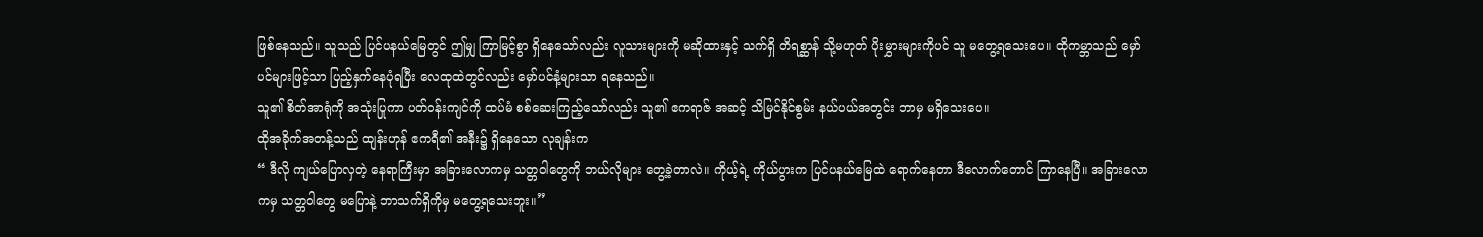ဖြစ်နေသည်။ သူသည် ပြင်ပနယ်မြေတွင် ဤမျှ ကြာမြင့်စွာ ရှိနေသော်လည်း လူသားများကို မဆိုထားနှင့် သက်ရှိ တိရစ္ဆာန် သို့မဟုတ် ပိုးမွှားများကိုပင် သူ မတွေ့ရသေးပေ။ ထိုကမ္ဘာသည် မှော်ပင်များဖြင့်သာ ပြည့်နှက်နေပုံရပြီး လေထုထဲတွင်လည်း မှော်ပင်နံ့များသာ ရနေသည်။
သူ၏ စိတ်အာရုံကို အသုံးပြုကာ ပတ်ဝန်းကျင်ကို ထပ်မံ စစ်ဆေးကြည့်သော်လည်း သူ၏ ဧကရာဇ် အဆင့် သိမြင်နိုင်စွမ်း နယ်ပယ်အတွင်း ဘာမှ မရှိသေးပေ။
ထိုအခိုက်အတန့်သည် ထျန်းဟုန် ဧကရီ၏ အနီး၌ ရှိနေသော လုချန်းက
“ ဒီလို ကျယ်ပြောလှတဲ့ နေရာကြီးမှာ အခြားလောကမှ သတ္တဝါတွေကို ဘယ်လိုများ တွေ့ခဲ့တာလဲ။ ကိုယ့်ရဲ့ ကိုယ်ပွားက ပြင်ပနယ်မြေထဲ ရောက်နေတာ ဒီလောက်တောင် ကြာနေပြီ။ အခြားလောကမှ သတ္တဝါတွေ မပြောနဲ့ ဘာသက်ရှိကိုမှ မတွေ့ရသေးဘူး။”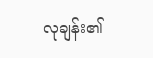လုချန်း၏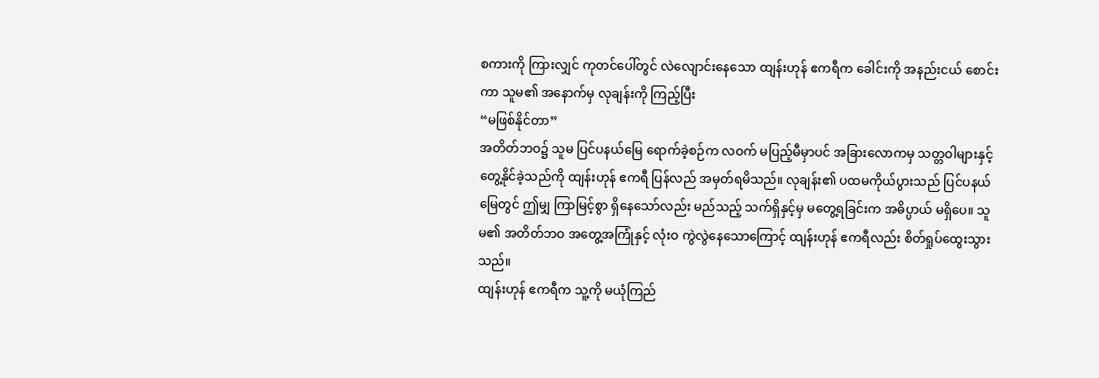စကားကို ကြားလျှင် ကုတင်ပေါ်တွင် လဲလျောင်းနေသော ထျန်းဟုန် ဧကရီက ခေါင်းကို အနည်းငယ် စောင်းကာ သူမ၏ အနောက်မှ လုချန်းကို ကြည့်ပြီး
“မဖြစ်နိုင်တာ”
အတိတ်ဘဝ၌ သူမ ပြင်ပနယ်မြေ ရောက်ခဲ့စဉ်က လဝက် မပြည့်မီမှာပင် အခြားလောကမှ သတ္တဝါများနှင့် တွေ့နိုင်ခဲ့သည်ကို ထျန်းဟုန် ဧကရီ ပြန်လည် အမှတ်ရမိသည်။ လုချန်း၏ ပထမကိုယ်ပွားသည် ပြင်ပနယ်မြေတွင် ဤမျှ ကြာမြင့်စွာ ရှိနေသော်လည်း မည်သည့် သက်ရှိနှင့်မှ မတွေ့ရခြင်းက အဓိပ္ပာယ် မရှိပေ။ သူမ၏ အတိတ်ဘဝ အတွေ့အကြုံနှင့် လုံးဝ ကွဲလွဲနေသောကြောင့် ထျန်းဟုန် ဧကရီလည်း စိတ်ရှုပ်ထွေးသွားသည်။
ထျန်းဟုန် ဧကရီက သူ့ကို မယုံကြည်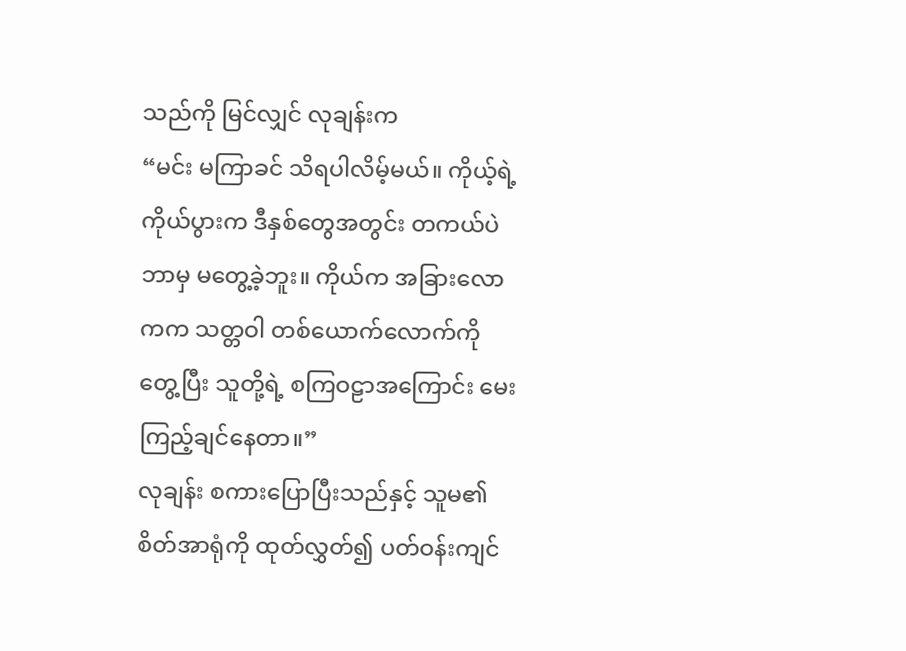သည်ကို မြင်လျှင် လုချန်းက
“မင်း မကြာခင် သိရပါလိမ့်မယ်။ ကိုယ့်ရဲ့ ကိုယ်ပွားက ဒီနှစ်တွေအတွင်း တကယ်ပဲ ဘာမှ မတွေ့ခဲ့ဘူး။ ကိုယ်က အခြားလောကက သတ္တဝါ တစ်ယောက်လောက်ကို တွေ့ပြီး သူတို့ရဲ့ စကြဝဠာအကြောင်း မေးကြည့်ချင်နေတာ။”
လုချန်း စကားပြောပြီးသည်နှင့် သူမ၏ စိတ်အာရုံကို ထုတ်လွှတ်၍ ပတ်ဝန်းကျင်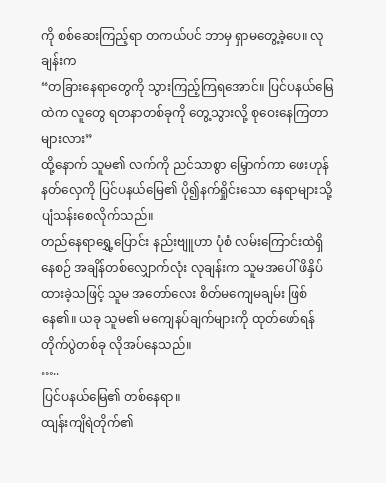ကို စစ်ဆေးကြည့်ရာ တကယ်ပင် ဘာမှ ရှာမတွေ့ခဲ့ပေ။ လုချန်းက
“တခြားနေရာတွေကို သွားကြည့်ကြရအောင်။ ပြင်ပနယ်မြေထဲက လူတွေ ရတနာတစ်ခုကို တွေ့သွားလို့ စုဝေးနေကြတာများလား”
ထို့နောက် သူမ၏ လက်ကို ညင်သာစွာ မြှောက်ကာ ဖေးဟုန် နတ်လှေကို ပြင်ပနယ်မြေ၏ ပို၍နက်ရှိုင်းသော နေရာများသို့ ပျံသန်းစေလိုက်သည်။
တည်နေရာရွှေ့ပြောင်း နည်းဗျူဟာ ပုံစံ လမ်းကြောင်းထဲရှိနေစဉ် အချိန်တစ်လျှောက်လုံး လုချန်းက သူမအပေါ် ဖိနှိပ်ထားခဲ့သဖြင့် သူမ အတော်လေး စိတ်မကျေမချမ်း ဖြစ်နေ၏။ ယခု သူမ၏ မကျေနပ်ချက်များကို ထုတ်ဖော်ရန် တိုက်ပွဲတစ်ခု လိုအပ်နေသည်။
…..
ပြင်ပနယ်မြေ၏ တစ်နေရာ။
ထျန်းကျိရဲတိုက်၏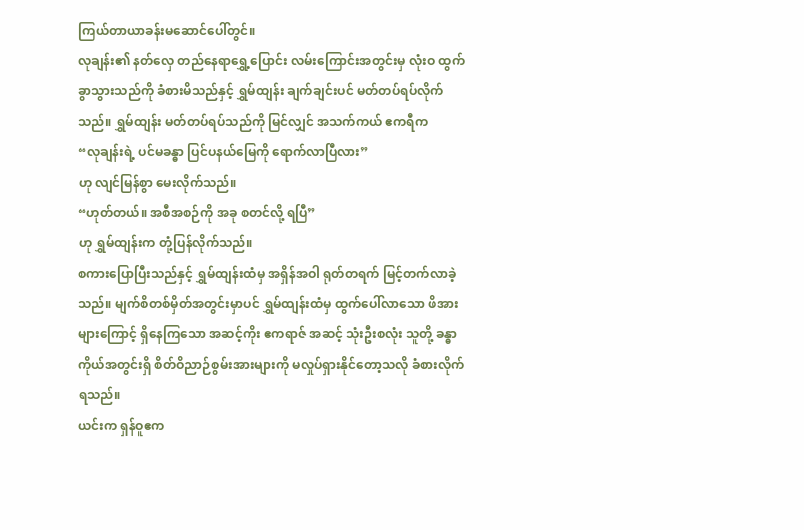ကြယ်တာယာခန်းမဆောင်ပေါ်တွင်။
လုချန်း၏ နတ်လှေ တည်နေရာရွှေ့ပြောင်း လမ်းကြောင်းအတွင်းမှ လုံးဝ ထွက်ခွာသွားသည်ကို ခံစားမိသည်နှင့် ရွှမ်ထျန်း ချက်ချင်းပင် မတ်တပ်ရပ်လိုက်သည်။ ရွှမ်ထျန်း မတ်တပ်ရပ်သည်ကို မြင်လျှင် အသက်ကယ် ဧကရီက
“လုချန်းရဲ့ ပင်မခန္ဓာ ပြင်ပနယ်မြေကို ရောက်လာပြီလား”
ဟု လျင်မြန်စွာ မေးလိုက်သည်။
“ဟုတ်တယ်။ အစီအစဉ်ကို အခု စတင်လို့ ရပြီ”
ဟု ရွှမ်ထျန်းက တုံ့ပြန်လိုက်သည်။
စကားပြောပြီးသည်နှင့် ရွှမ်ထျန်းထံမှ အရှိန်အဝါ ရုတ်တရက် မြင့်တက်လာခဲ့သည်။ မျက်စိတစ်မှိတ်အတွင်းမှာပင် ရွှမ်ထျန်းထံမှ ထွက်ပေါ်လာသော ဖိအားများကြောင့် ရှိနေကြသော အဆင့်ကိုး ဧကရာဇ် အဆင့် သုံးဦးစလုံး သူတို့ ခန္ဓာကိုယ်အတွင်းရှိ စိတ်ဝိညာဉ်စွမ်းအားများကို မလှုပ်ရှားနိုင်တော့သလို ခံစားလိုက်ရသည်။
ယင်းက ရှန်ဝူဧက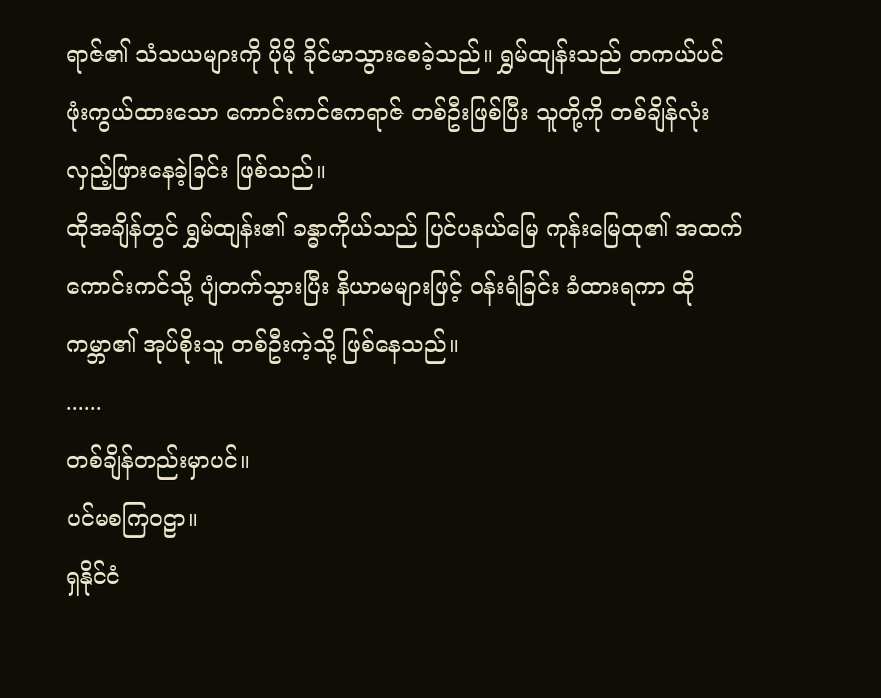ရာဇ်၏ သံသယများကို ပိုမို ခိုင်မာသွားစေခဲ့သည်။ ရွှမ်ထျန်းသည် တကယ်ပင် ဖုံးကွယ်ထားသော ကောင်းကင်ဧကရာဇ် တစ်ဦးဖြစ်ပြီး သူတို့ကို တစ်ချိန်လုံး လှည့်ဖြားနေခဲ့ခြင်း ဖြစ်သည်။
ထိုအချိန်တွင် ရွှမ်ထျန်း၏ ခန္ဓာကိုယ်သည် ပြင်ပနယ်မြေ ကုန်းမြေထု၏ အထက် ကောင်းကင်သို့ ပျံတက်သွားပြီး နိယာမများဖြင့် ဝန်းရံခြင်း ခံထားရကာ ထိုကမ္ဘာ၏ အုပ်စိုးသူ တစ်ဦးကဲ့သို့ ဖြစ်နေသည်။
......
တစ်ချိန်တည်းမှာပင်။
ပင်မစကြဝဠာ။
ရှနိုင်ငံ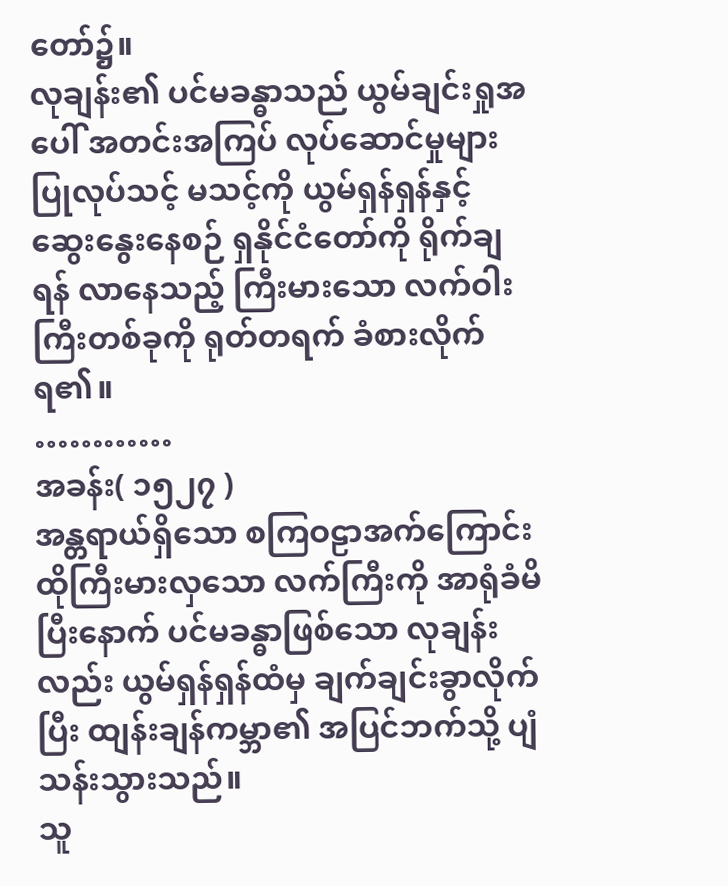တော်၌။
လုချန်း၏ ပင်မခန္ဓာသည် ယွမ်ချင်းရှုအပေါ် အတင်းအကြပ် လုပ်ဆောင်မှုများ ပြုလုပ်သင့် မသင့်ကို ယွမ်ရှန်ရှန်နှင့် ဆွေးနွေးနေစဉ် ရှနိုင်ငံတော်ကို ရိုက်ချရန် လာနေသည့် ကြီးမားသော လက်ဝါးကြီးတစ်ခုကို ရုတ်တရက် ခံစားလိုက်ရ၏။
…………
အခန်း( ၁၅၂၇ )
အန္တရာယ်ရှိသော စကြဝဠာအက်ကြောင်း
ထိုကြီးမားလှသော လက်ကြီးကို အာရုံခံမိပြီးနောက် ပင်မခန္ဓာဖြစ်သော လုချန်းလည်း ယွမ်ရှန်ရှန်ထံမှ ချက်ချင်းခွာလိုက်ပြီး ထျန်းချန်ကမ္ဘာ၏ အပြင်ဘက်သို့ ပျံသန်းသွားသည်။
သူ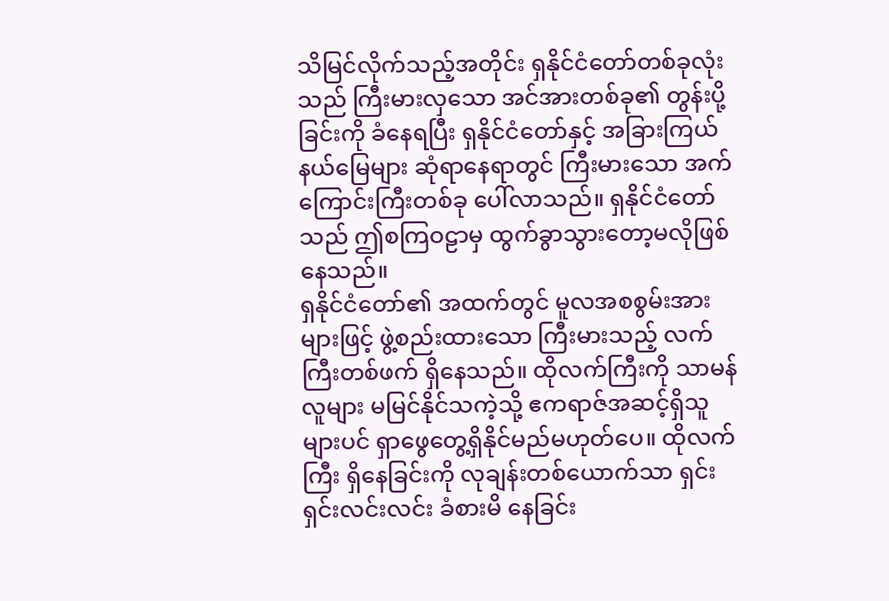သိမြင်လိုက်သည့်အတိုင်း ရှနိုင်ငံတော်တစ်ခုလုံးသည် ကြီးမားလှသော အင်အားတစ်ခု၏ တွန်းပို့ခြင်းကို ခံနေရပြီး ရှနိုင်ငံတော်နှင့် အခြားကြယ်နယ်မြေများ ဆုံရာနေရာတွင် ကြီးမားသော အက်ကြောင်းကြီးတစ်ခု ပေါ်လာသည်။ ရှနိုင်ငံတော်သည် ဤစကြဝဠာမှ ထွက်ခွာသွားတော့မလိုဖြစ်နေသည်။
ရှနိုင်ငံတော်၏ အထက်တွင် မူလအစစွမ်းအားများဖြင့် ဖွဲ့စည်းထားသော ကြီးမားသည့် လက်ကြီးတစ်ဖက် ရှိနေသည်။ ထိုလက်ကြီးကို သာမန်လူများ မမြင်နိုင်သကဲ့သို့ ဧကရာဇ်အဆင့်ရှိသူများပင် ရှာဖွေတွေ့ရှိနိုင်မည်မဟုတ်ပေ။ ထိုလက်ကြီး ရှိနေခြင်းကို လုချန်းတစ်ယောက်သာ ရှင်းရှင်းလင်းလင်း ခံစားမိ နေခြင်း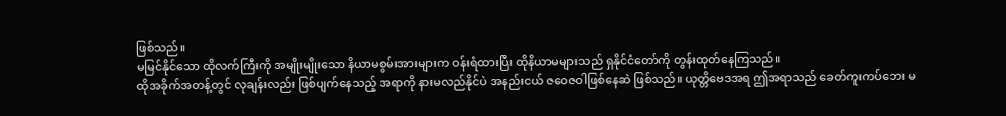ဖြစ်သည်။
မမြင်နိုင်သော ထိုလက်ကြီးကို အမျိုးမျိုးသော နိယာမစွမ်းအားများက ဝန်းရံထားပြီး ထိုနိယာမများသည် ရှနိုင်ငံတော်ကို တွန်းထုတ်နေကြသည်။
ထိုအခိုက်အတန့်တွင် လုချန်းလည်း ဖြစ်ပျက်နေသည့် အရာကို နားမလည်နိုင်ပဲ အနည်းငယ် ဇဝေဇဝါဖြစ်နေဆဲ ဖြစ်သည်။ ယုတ္တိဗေဒအရ ဤအရာသည် ခေတ်ကူးကပ်ဘေး မ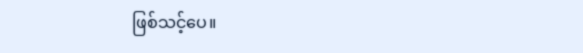ဖြစ်သင့်ပေ။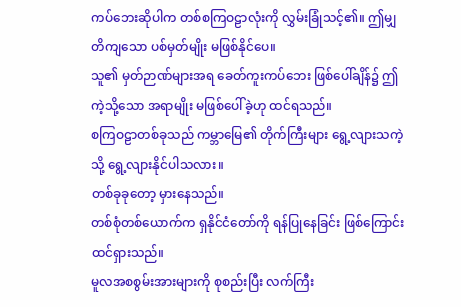ကပ်ဘေးဆိုပါက တစ်စကြဝဠာလုံးကို လွှမ်းခြုံသင့်၏။ ဤမျှ တိကျသော ပစ်မှတ်မျိုး မဖြစ်နိုင်ပေ။
သူ၏ မှတ်ဉာဏ်များအရ ခေတ်ကူးကပ်ဘေး ဖြစ်ပေါ်ချိန်၌ ဤကဲ့သို့သော အရာမျိုး မဖြစ်ပေါ်ခဲ့ဟု ထင်ရသည်။
စကြဝဠာတစ်ခုသည် ကမ္ဘာမြေ၏ တိုက်ကြီးများ ရွေ့လျားသကဲ့သို့ ရွေ့လျားနိုင်ပါသလား။
တစ်ခုခုတော့ မှားနေသည်။
တစ်စုံတစ်ယောက်က ရှနိုင်ငံတော်ကို ရန်ပြုနေခြင်း ဖြစ်ကြောင်း ထင်ရှားသည်။
မူလအစစွမ်းအားများကို စုစည်းပြီး လက်ကြီး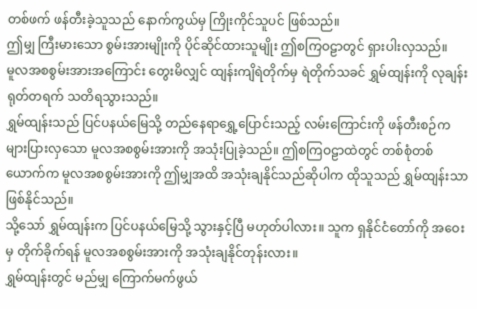တစ်ဖက် ဖန်တီးခဲ့သူသည် နောက်ကွယ်မှ ကြိုးကိုင်သူပင် ဖြစ်သည်။
ဤမျှ ကြီးမားသော စွမ်းအားမျိုးကို ပိုင်ဆိုင်ထားသူမျိုး ဤစကြဝဠာတွင် ရှားပါးလှသည်။
မူလအစစွမ်းအားအကြောင်း တွေးမိလျှင် ထျန်းကျိရဲတိုက်မှ ရဲတိုက်သခင် ရွှမ်ထျန်းကို လုချန်း ရုတ်တရက် သတိရသွားသည်။
ရွှမ်ထျန်းသည် ပြင်ပနယ်မြေသို့ တည်နေရာရွှေ့ပြောင်းသည့် လမ်းကြောင်းကို ဖန်တီးစဉ်က များပြားလှသော မူလအစစွမ်းအားကို အသုံးပြုခဲ့သည်။ ဤစကြဝဠာထဲတွင် တစ်စုံတစ်ယောက်က မူလအစစွမ်းအားကို ဤမျှအထိ အသုံးချနိုင်သည်ဆိုပါက ထိုသူသည် ရွှမ်ထျန်းသာ ဖြစ်နိုင်သည်။
သို့သော် ရွှမ်ထျန်းက ပြင်ပနယ်မြေသို့ သွားနှင့်ပြီ မဟုတ်ပါလား။ သူက ရှနိုင်ငံတော်ကို အဝေးမှ တိုက်ခိုက်ရန် မူလအစစွမ်းအားကို အသုံးချနိုင်တုန်းလား။
ရွှမ်ထျန်းတွင် မည်မျှ ကြောက်မက်ဖွယ်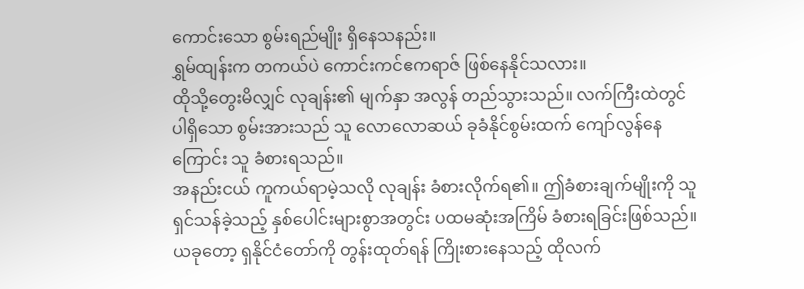ကောင်းသော စွမ်းရည်မျိုး ရှိနေသနည်း။
ရွှမ်ထျန်းက တကယ်ပဲ ကောင်းကင်ဧကရာဇ် ဖြစ်နေနိုင်သလား။
ထိုသို့တွေးမိလျှင် လုချန်း၏ မျက်နှာ အလွန် တည်သွားသည်။ လက်ကြီးထဲတွင် ပါရှိသော စွမ်းအားသည် သူ လောလောဆယ် ခုခံနိုင်စွမ်းထက် ကျော်လွန်နေကြောင်း သူ ခံစားရသည်။
အနည်းငယ် ကူကယ်ရာမဲ့သလို လုချန်း ခံစားလိုက်ရ၏။ ဤခံစားချက်မျိုးကို သူရှင်သန်ခဲ့သည့် နှစ်ပေါင်းများစွာအတွင်း ပထမဆုံးအကြိမ် ခံစားရခြင်းဖြစ်သည်။
ယခုတော့ ရှနိုင်ငံတော်ကို တွန်းထုတ်ရန် ကြိုးစားနေသည့် ထိုလက်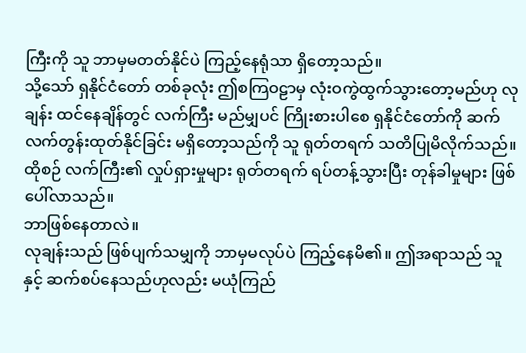ကြီးကို သူ ဘာမှမတတ်နိုင်ပဲ ကြည့်နေရုံသာ ရှိတော့သည်။
သို့သော် ရှနိုင်ငံတော် တစ်ခုလုံး ဤစကြဝဠာမှ လုံးဝကွဲထွက်သွားတော့မည်ဟု လုချန်း ထင်နေချိန်တွင် လက်ကြီး မည်မျှပင် ကြိုးစားပါစေ ရှနိုင်ငံတော်ကို ဆက်လက်တွန်းထုတ်နိုင်ခြင်း မရှိတော့သည်ကို သူ ရုတ်တရက် သတိပြုမိလိုက်သည်။
ထိုစဉ် လက်ကြီး၏ လှုပ်ရှားမှုများ ရုတ်တရက် ရပ်တန့်သွားပြီး တုန်ခါမှုများ ဖြစ်ပေါ်လာသည်။
ဘာဖြစ်နေတာလဲ။
လုချန်းသည် ဖြစ်ပျက်သမျှကို ဘာမှမလုပ်ပဲ ကြည့်နေမိ၏။ ဤအရာသည် သူနှင့် ဆက်စပ်နေသည်ဟုလည်း မယုံကြည်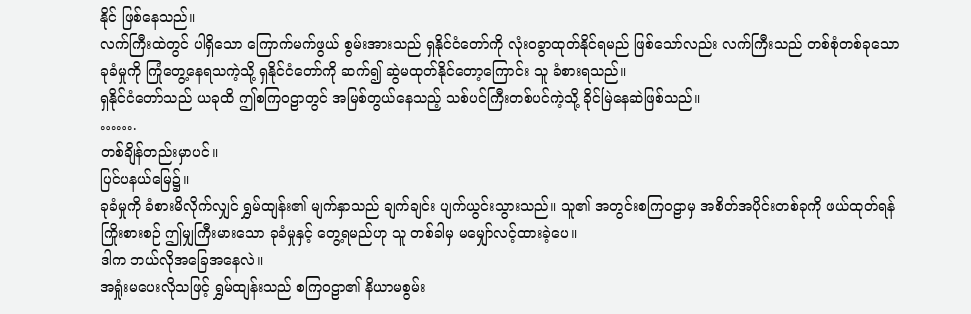နိုင် ဖြစ်နေသည်။
လက်ကြီးထဲတွင် ပါရှိသော ကြောက်မက်ဖွယ် စွမ်းအားသည် ရှနိုင်ငံတော်ကို လုံးဝခွာထုတ်နိုင်ရမည် ဖြစ်သော်လည်း လက်ကြီးသည် တစ်စုံတစ်ခုသော ခုခံမှုကို ကြုံတွေ့နေရသကဲ့သို့ ရှနိုင်ငံတော်ကို ဆက်၍ ဆွဲမထုတ်နိုင်တော့ကြောင်း သူ ခံစားရသည်။
ရှနိုင်ငံတော်သည် ယခုထိ ဤစကြဝဠာတွင် အမြစ်တွယ်နေသည့် သစ်ပင်ကြီးတစ်ပင်ကဲ့သို့ ခိုင်မြဲနေဆဲဖြစ်သည်။
…….
တစ်ချိန်တည်းမှာပင်။
ပြင်ပနယ်မြေ၌။
ခုခံမှုကို ခံစားမိလိုက်လျှင် ရွှမ်ထျန်း၏ မျက်နှာသည် ချက်ချင်း ပျက်ယွင်းသွားသည်။ သူ၏ အတွင်းစကြဝဠာမှ အစိတ်အပိုင်းတစ်ခုကို ဖယ်ထုတ်ရန် ကြိုးစားစဉ် ဤမျှကြီးမားသော ခုခံမှုနှင့် တွေ့ရမည်ဟု သူ တစ်ခါမှ မမျှော်လင့်ထားခဲ့ပေ။
ဒါက ဘယ်လိုအခြေအနေလဲ။
အရှုံးမပေးလိုသဖြင့် ရွှမ်ထျန်းသည် စကြဝဠာ၏ နိယာမစွမ်း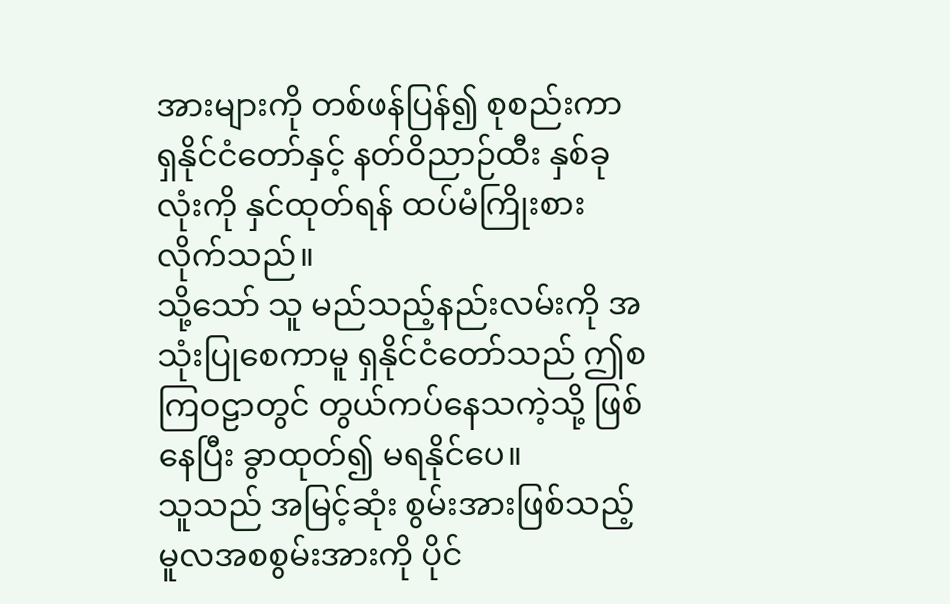အားများကို တစ်ဖန်ပြန်၍ စုစည်းကာ ရှနိုင်ငံတော်နှင့် နတ်ဝိညာဉ်ထီး နှစ်ခုလုံးကို နှင်ထုတ်ရန် ထပ်မံကြိုးစားလိုက်သည်။
သို့သော် သူ မည်သည့်နည်းလမ်းကို အသုံးပြုစေကာမူ ရှနိုင်ငံတော်သည် ဤစကြဝဠာတွင် တွယ်ကပ်နေသကဲ့သို့ ဖြစ်နေပြီး ခွာထုတ်၍ မရနိုင်ပေ။
သူသည် အမြင့်ဆုံး စွမ်းအားဖြစ်သည့် မူလအစစွမ်းအားကို ပိုင်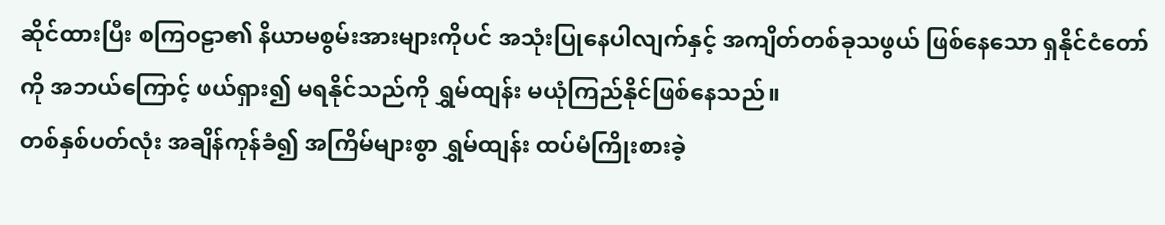ဆိုင်ထားပြီး စကြဝဠာ၏ နိယာမစွမ်းအားများကိုပင် အသုံးပြုနေပါလျက်နှင့် အကျိတ်တစ်ခုသဖွယ် ဖြစ်နေသော ရှနိုင်ငံတော်ကို အဘယ်ကြောင့် ဖယ်ရှား၍ မရနိုင်သည်ကို ရွှမ်ထျန်း မယုံကြည်နိုင်ဖြစ်နေသည်။
တစ်နှစ်ပတ်လုံး အချိန်ကုန်ခံ၍ အကြိမ်များစွာ ရွှမ်ထျန်း ထပ်မံကြိုးစားခဲ့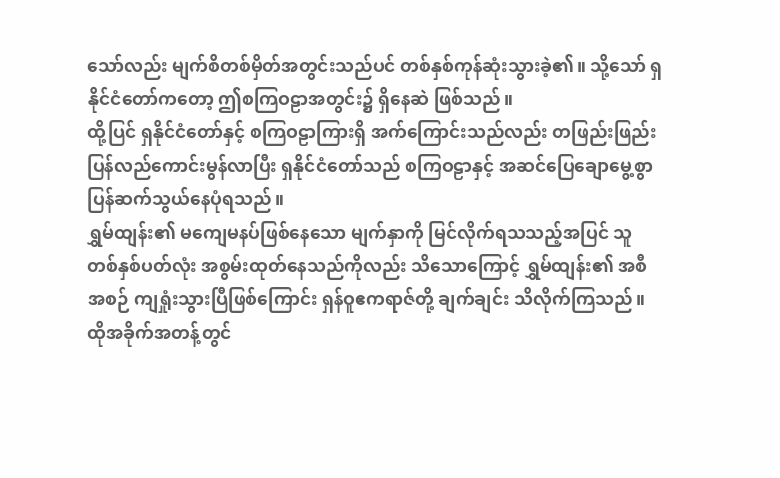သော်လည်း မျက်စိတစ်မှိတ်အတွင်းသည်ပင် တစ်နှစ်ကုန်ဆုံးသွားခဲ့၏။ သို့သော် ရှနိုင်ငံတော်ကတော့ ဤစကြဝဠာအတွင်း၌ ရှိနေဆဲ ဖြစ်သည်။
ထို့ပြင် ရှနိုင်ငံတော်နှင့် စကြဝဠာကြားရှိ အက်ကြောင်းသည်လည်း တဖြည်းဖြည်း ပြန်လည်ကောင်းမွန်လာပြီး ရှနိုင်ငံတော်သည် စကြဝဠာနှင့် အဆင်ပြေချောမွေ့စွာ ပြန်ဆက်သွယ်နေပုံရသည်။
ရွှမ်ထျန်း၏ မကျေမနပ်ဖြစ်နေသော မျက်နှာကို မြင်လိုက်ရသသည့်အပြင် သူ တစ်နှစ်ပတ်လုံး အစွမ်းထုတ်နေသည်ကိုလည်း သိသောကြောင့် ရွှမ်ထျန်း၏ အစီအစဉ် ကျရှုံးသွားပြီဖြစ်ကြောင်း ရှန်ဝူဧကရာဇ်တို့ ချက်ချင်း သိလိုက်ကြသည်။
ထိုအခိုက်အတန့်တွင်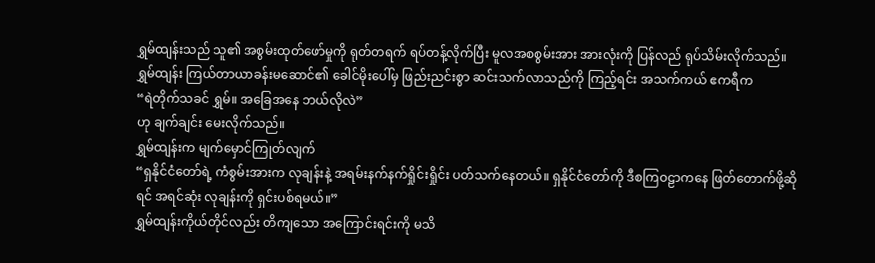ရွှမ်ထျန်းသည် သူ၏ အစွမ်းထုတ်ဖော်မှုကို ရုတ်တရက် ရပ်တန့်လိုက်ပြီး မူလအစစွမ်းအား အားလုံးကို ပြန်လည် ရုပ်သိမ်းလိုက်သည်။
ရွှမ်ထျန်း ကြယ်တာယာခန်းမဆောင်၏ ခေါင်မိုးပေါ်မှ ဖြည်းညင်းစွာ ဆင်းသက်လာသည်ကို ကြည့်ရင်း အသက်ကယ် ဧကရီက
“ရဲတိုက်သခင် ရွှမ်။ အခြေအနေ ဘယ်လိုလဲ”
ဟု ချက်ချင်း မေးလိုက်သည်။
ရွှမ်ထျန်းက မျက်မှောင်ကြုတ်လျက်
“ရှနိုင်ငံတော်ရဲ့ ကံစွမ်းအားက လုချန်းနဲ့ အရမ်းနက်နက်ရှိုင်းရှိုင်း ပတ်သက်နေတယ်။ ရှနိုင်ငံတော်ကို ဒီစကြဝဠာကနေ ဖြတ်တောက်ဖို့ဆိုရင် အရင်ဆုံး လုချန်းကို ရှင်းပစ်ရမယ်။”
ရွှမ်ထျန်းကိုယ်တိုင်လည်း တိကျသော အကြောင်းရင်းကို မသိ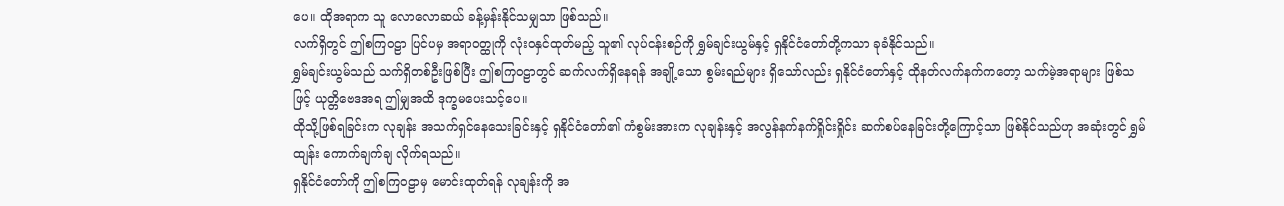ပေ။ ထိုအရာက သူ လောလောဆယ် ခန့်မှန်းနိုင်သမျှသာ ဖြစ်သည်။
လက်ရှိတွင် ဤစကြဝဠာ ပြင်ပမှ အရာဝတ္ထုကို လုံးဝနှင်ထုတ်မည့် သူ၏ လုပ်ငန်းစဉ်ကို ရွှမ်ချင်းယွမ်နှင့် ရှနိုင်ငံတော်တို့ကသာ ခုခံနိုင်သည်။
ရွှမ်ချင်းယွမ်သည် သက်ရှိတစ်ဦးဖြစ်ပြီး ဤစကြဝဠာတွင် ဆက်လက်ရှိနေရန် အချို့သော စွမ်းရည်များ ရှိသော်လည်း ရှနိုင်ငံတော်နှင့် ထိုနတ်လက်နက်ကတော့ သက်မဲ့အရာများ ဖြစ်သဖြင့် ယုတ္တိဗေဒအရ ဤမျှအထိ ဒုက္ခမပေးသင့်ပေ။
ထိုသို့ဖြစ်ရခြင်းက လုချန်း အသက်ရှင်နေသေးခြင်းနှင့် ရှနိုင်ငံတော်၏ ကံစွမ်းအားက လုချန်းနှင့် အလွန်နက်နက်ရှိုင်းရှိုင်း ဆက်စပ်နေခြင်းတို့ကြောင့်သာ ဖြစ်နိုင်သည်ဟု အဆုံးတွင် ရွှမ်ထျန်း ကောက်ချက်ချ လိုက်ရသည်။
ရှနိုင်ငံတော်ကို ဤစကြဝဠာမှ မောင်းထုတ်ရန် လုချန်းကို အ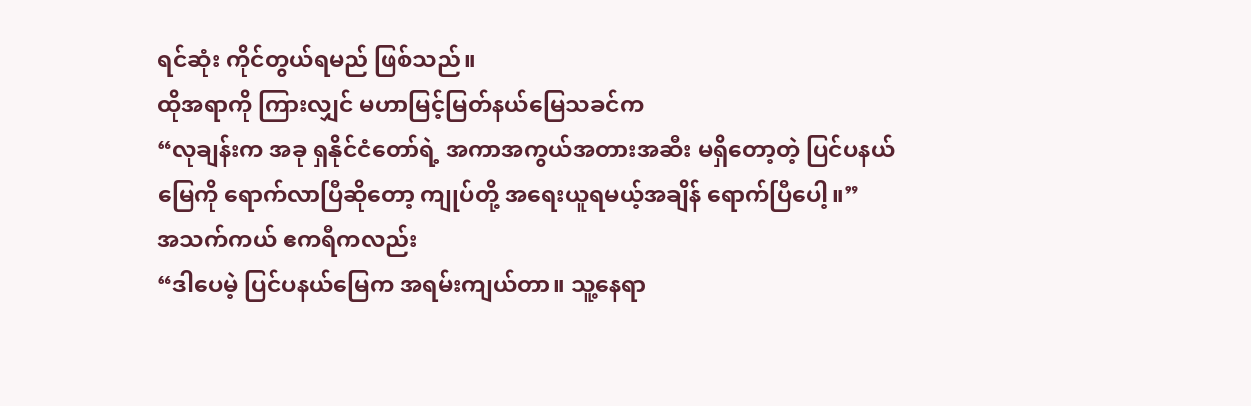ရင်ဆုံး ကိုင်တွယ်ရမည် ဖြစ်သည်။
ထိုအရာကို ကြားလျှင် မဟာမြင့်မြတ်နယ်မြေသခင်က
“လုချန်းက အခု ရှနိုင်ငံတော်ရဲ့ အကာအကွယ်အတားအဆီး မရှိတော့တဲ့ ပြင်ပနယ်မြေကို ရောက်လာပြီဆိုတော့ ကျုပ်တို့ အရေးယူရမယ့်အချိန် ရောက်ပြီပေါ့။”
အသက်ကယ် ဧကရီကလည်း
“ဒါပေမဲ့ ပြင်ပနယ်မြေက အရမ်းကျယ်တာ။ သူ့နေရာ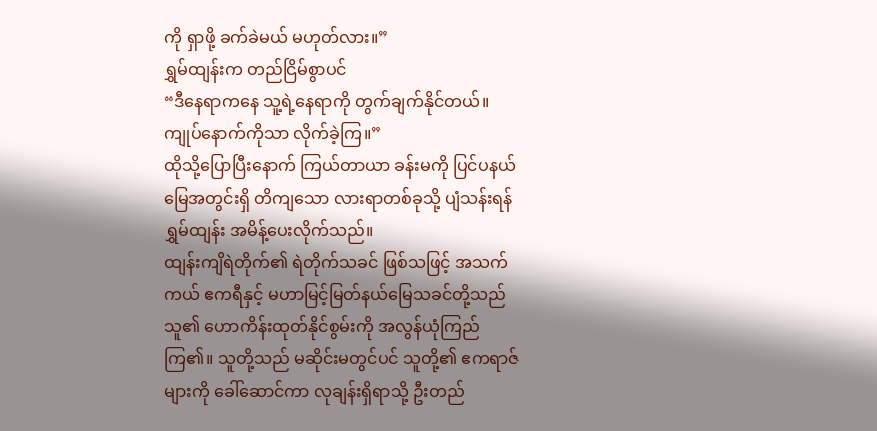ကို ရှာဖို့ ခက်ခဲမယ် မဟုတ်လား။”
ရွှမ်ထျန်းက တည်ငြိမ်စွာပင်
“ဒီနေရာကနေ သူ့ရဲ့နေရာကို တွက်ချက်နိုင်တယ်။ ကျုပ်နောက်ကိုသာ လိုက်ခဲ့ကြ။”
ထိုသို့ပြောပြီးနောက် ကြယ်တာယာ ခန်းမကို ပြင်ပနယ်မြေအတွင်းရှိ တိကျသော လားရာတစ်ခုသို့ ပျံသန်းရန် ရွှမ်ထျန်း အမိန့်ပေးလိုက်သည်။
ထျန်းကျိရဲတိုက်၏ ရဲတိုက်သခင် ဖြစ်သဖြင့် အသက်ကယ် ဧကရီနှင့် မဟာမြင့်မြတ်နယ်မြေသခင်တို့သည် သူ၏ ဟောကိန်းထုတ်နိုင်စွမ်းကို အလွန်ယုံကြည်ကြ၏။ သူတို့သည် မဆိုင်းမတွင်ပင် သူတို့၏ ဧကရာဇ်များကို ခေါ်ဆောင်ကာ လုချန်းရှိရာသို့ ဦးတည်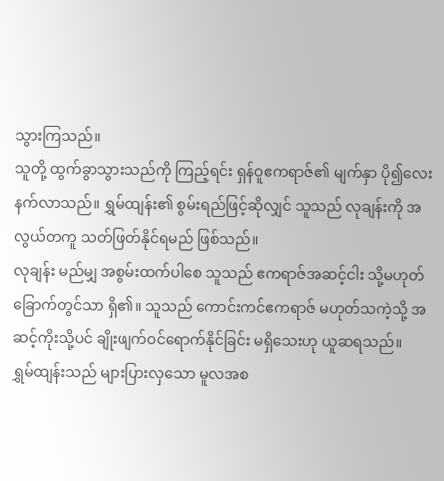သွားကြသည်။
သူတို့ ထွက်ခွာသွားသည်ကို ကြည့်ရင်း ရှန်ဝူဧကရာဇ်၏ မျက်နှာ ပို၍လေးနက်လာသည်။ ရွှမ်ထျန်း၏ စွမ်းရည်ဖြင့်ဆိုလျှင် သူသည် လုချန်းကို အလွယ်တကူ သတ်ဖြတ်နိုင်ရမည် ဖြစ်သည်။
လုချန်း မည်မျှ အစွမ်းထက်ပါစေ သူသည် ဧကရာဇ်အဆင့်ငါး သို့မဟုတ် ခြောက်တွင်သာ ရှိ၏။ သူသည် ကောင်းကင်ဧကရာဇ် မဟုတ်သကဲ့သို့ အဆင့်ကိုးသို့ပင် ချိုးဖျက်ဝင်ရောက်နိုင်ခြင်း မရှိသေးဟု ယူဆရသည်။
ရွှမ်ထျန်းသည် များပြားလှသော မူလအစ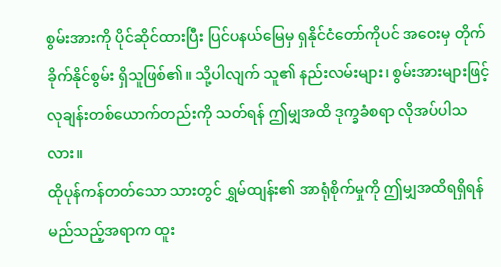စွမ်းအားကို ပိုင်ဆိုင်ထားပြီး ပြင်ပနယ်မြေမှ ရှနိုင်ငံတော်ကိုပင် အဝေးမှ တိုက်ခိုက်နိုင်စွမ်း ရှိသူဖြစ်၏။ သို့ပါလျက် သူ၏ နည်းလမ်းများ၊ စွမ်းအားများဖြင့် လုချန်းတစ်ယောက်တည်းကို သတ်ရန် ဤမျှအထိ ဒုက္ခခံစရာ လိုအပ်ပါသလား။
ထိုပုန်ကန်တတ်သော သားတွင် ရွှမ်ထျန်း၏ အာရုံစိုက်မှုကို ဤမျှအထိရရှိရန် မည်သည့်အရာက ထူး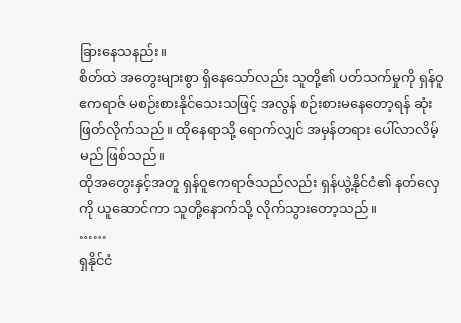ခြားနေသနည်း။
စိတ်ထဲ အတွေးများစွာ ရှိနေသော်လည်း သူတို့၏ ပတ်သက်မှုကို ရှန်ဝူဧကရာဇ် မစဉ်းစားနိုင်သေးသဖြင့် အလွန် စဉ်းစားမနေတော့ရန် ဆုံးဖြတ်လိုက်သည်။ ထိုနေရာသို့ ရောက်လျှင် အမှန်တရား ပေါ်လာလိမ့်မည် ဖြစ်သည်။
ထိုအတွေးနှင့်အတူ ရှန်ဝူဧကရာဇ်သည်လည်း ရှန်ယွဲ့နိုင်ငံ၏ နတ်လှေကို ယူဆောင်ကာ သူတို့နောက်သို့ လိုက်သွားတော့သည်။
……
ရှနိုင်ငံ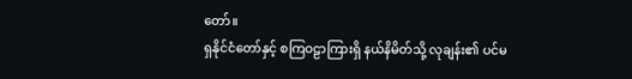တော်။
ရှနိုင်ငံတော်နှင့် စကြဝဠာကြားရှိ နယ်နိမိတ်သို့ လုချန်း၏ ပင်မ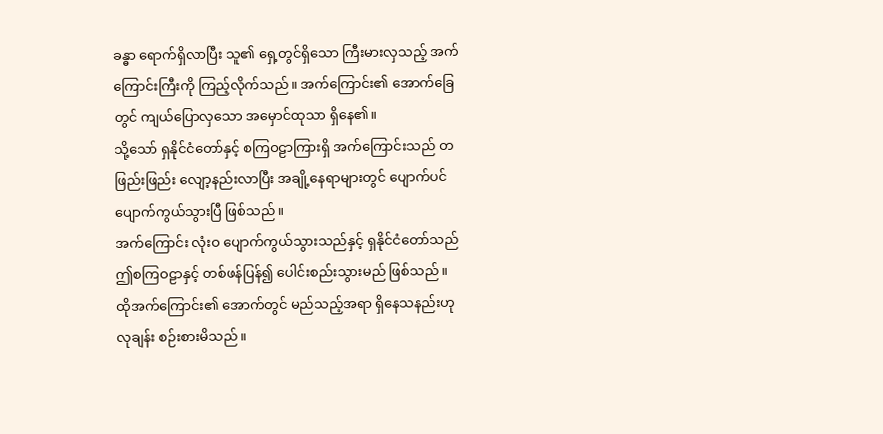ခန္ဓာ ရောက်ရှိလာပြီး သူ၏ ရှေ့တွင်ရှိသော ကြီးမားလှသည့် အက်ကြောင်းကြီးကို ကြည့်လိုက်သည်။ အက်ကြောင်း၏ အောက်ခြေတွင် ကျယ်ပြောလှသော အမှောင်ထုသာ ရှိနေ၏။
သို့သော် ရှနိုင်ငံတော်နှင့် စကြဝဠာကြားရှိ အက်ကြောင်းသည် တဖြည်းဖြည်း လျော့နည်းလာပြီး အချို့နေရာများတွင် ပျောက်ပင် ပျောက်ကွယ်သွားပြီ ဖြစ်သည်။
အက်ကြောင်း လုံးဝ ပျောက်ကွယ်သွားသည်နှင့် ရှနိုင်ငံတော်သည် ဤစကြဝဠာနှင့် တစ်ဖန်ပြန်၍ ပေါင်းစည်းသွားမည် ဖြစ်သည်။
ထိုအက်ကြောင်း၏ အောက်တွင် မည်သည့်အရာ ရှိနေသနည်းဟု လုချန်း စဉ်းစားမိသည်။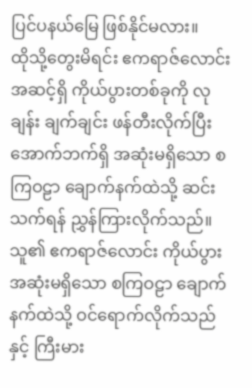ပြင်ပနယ်မြေ ဖြစ်နိုင်မလား။
ထိုသို့တွေးမိရင်း ဧကရာဇ်လောင်း အဆင့်ရှိ ကိုယ်ပွားတစ်ခုကို လုချန်း ချက်ချင်း ဖန်တီးလိုက်ပြီး အောက်ဘက်ရှိ အဆုံးမရှိသော စကြဝဠာ ချောက်နက်ထဲသို့ ဆင်းသက်ရန် ညွှန်ကြားလိုက်သည်။
သူ၏ ဧကရာဇ်လောင်း ကိုယ်ပွား အဆုံးမရှိသော စကြဝဠာ ချောက်နက်ထဲသို့ ဝင်ရောက်လိုက်သည်နှင့် ကြီးမား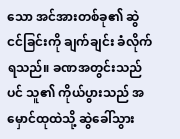သော အင်အားတစ်ခု၏ ဆွဲငင်ခြင်းကို ချက်ချင်း ခံလိုက်ရသည်။ ခဏအတွင်းသည်ပင် သူ၏ ကိုယ်ပွားသည် အမှောင်ထုထဲသို့ ဆွဲခေါ်သွား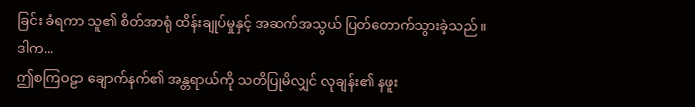ခြင်း ခံရကာ သူ၏ စိတ်အာရုံ ထိန်းချုပ်မှုနှင့် အဆက်အသွယ် ပြတ်တောက်သွားခဲ့သည်။
ဒါက...
ဤစကြဝဠာ ချောက်နက်၏ အန္တရာယ်ကို သတိပြုမိလျှင် လုချန်း၏ နဖူး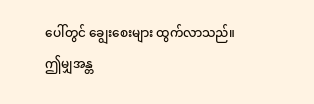ပေါ်တွင် ချွေးစေးများ ထွက်လာသည်။
ဤမျှအန္တ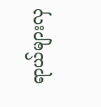ရာယ်များလှ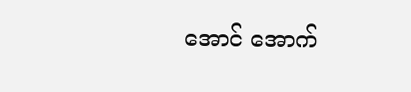အောင် အောက်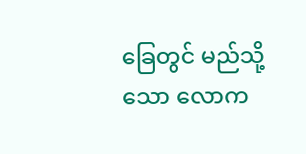ခြေတွင် မည်သို့သော လောက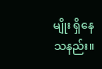မျိုး ရှိနေသနည်း။